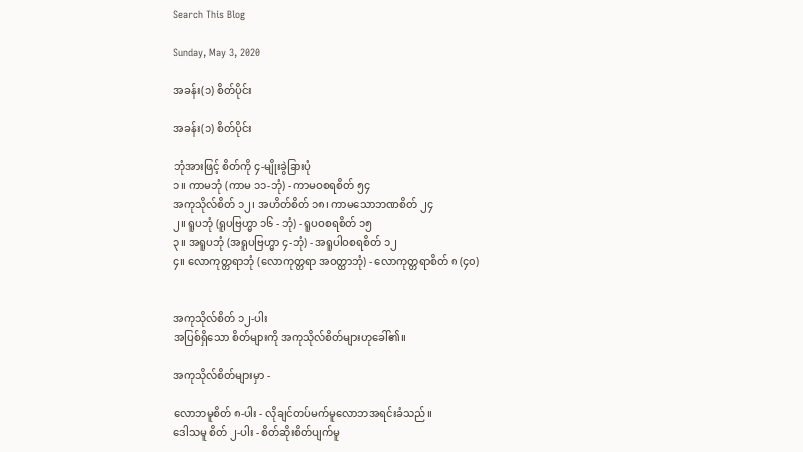Search This Blog

Sunday, May 3, 2020

အခန်း(၁) စိတ်ပိုင်း

အခန်း(၁) စိတ်ပိုင်း

ဘုံအားဖြင့် စိတ်ကို ၄-မျိုးခွဲခြားပုံ
၁။ ကာမဘုံ (ကာမ ၁၁-ဘုံ) - ကာမဝစရစိတ် ၅၄
အကုသိုလ်စိတ် ၁၂၊ အဟိတ်စိတ် ၁၈၊ ကာမသောဘဏစိတ် ၂၄
၂။ ရူပဘုံ (ရူပဗြဟ္မာ ၁၆ - ဘုံ) - ရူပဝစရစိတ် ၁၅
၃။ အရူပဘုံ (အရူပဗြဟ္မာ ၄-ဘုံ) - အရူပါဝစရစိတ် ၁၂
၄။ လောကုတ္တရာဘုံ (လောကုတ္တရာ အဝတ္ထာဘုံ) - လောကုတ္တရာစိတ် ၈ (၄၀)


အကုသိုလ်စိတ် ၁၂-ပါး
အပြစ်ရှိသော စိတ်များကို အကုသိုလ်စိတ်များဟုခေါ်၏။

အကုသိုလ်စိတ်များမှာ -

လောဘမူစိတ် ၈-ပါး - လိုချင်တပ်မက်မူလောဘအရင်းခံသည်။
ဒေါသမူ စိတ် ၂-ပါး - စိတ်ဆိုးစိတ်ပျက်မူ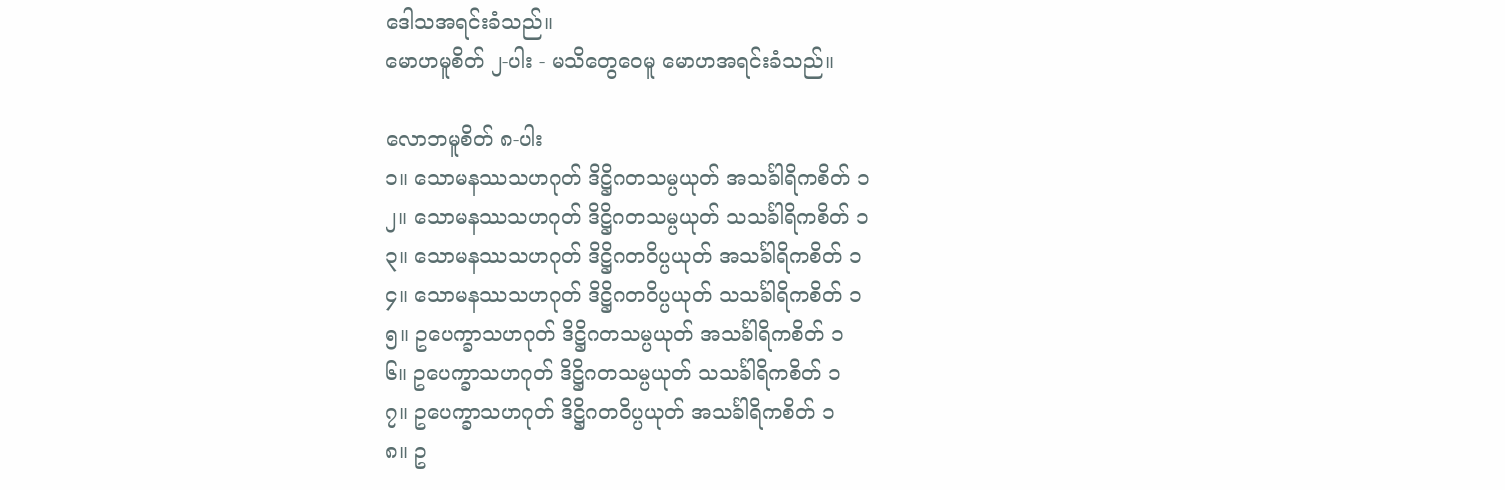ဒေါသအရင်းခံသည်။
မောဟမူစိတ် ၂-ပါး - မသိတွေဝေမူ မောဟအရင်းခံသည်။

လောဘမူစိတ် ၈-ပါး
၁။ သောမနဿသဟဂုတ် ဒိဋ္ဌိဂတသမ္ပယုတ် အသင်္ခါရိကစိတ် ၁
၂။ သောမနဿသဟဂုတ် ဒိဋ္ဌိဂတသမ္ပယုတ် သသင်္ခါရိကစိတ် ၁
၃။ သောမနဿသဟဂုတ် ဒိဋ္ဌိဂတဝိပ္ပယုတ် အသင်္ခါရိကစိတ် ၁
၄။ သောမနဿသဟဂုတ် ဒိဋ္ဌိဂတဝိပ္ပယုတ် သသင်္ခါရိကစိတ် ၁
၅။ ဥပေက္ခာသဟဂုတ် ဒိဋ္ဌိဂတသမ္ပယုတ် အသင်္ခါရိကစိတ် ၁
၆။ ဥပေက္ခာသဟဂုတ် ဒိဋ္ဌိဂတသမ္ပယုတ် သသင်္ခါရိကစိတ် ၁
၇။ ဥပေက္ခာသဟဂုတ် ဒိဋ္ဌိဂတဝိပ္ပယုတ် အသင်္ခါရိကစိတ် ၁
၈။ ဥ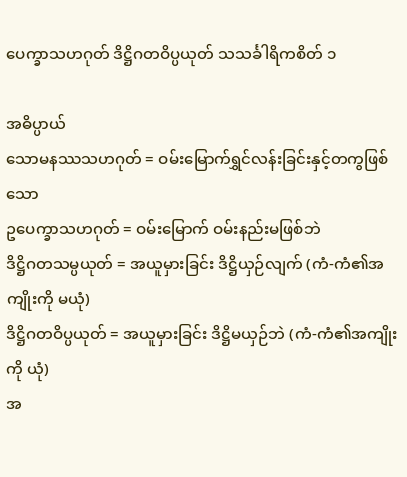ပေက္ခာသဟဂုတ် ဒိဋ္ဌိဂတဝိပ္ပယုတ် သသင်္ခါရိကစိတ် ၁

အဓိပ္ပာယ်
သောမနဿသဟဂုတ် = ဝမ်းမြောက်ရွှင်လန်းခြင်းနှင့်တကွဖြစ်သော
ဥပေက္ခာသဟဂုတ် = ဝမ်းမြောက် ဝမ်းနည်းမဖြစ်ဘဲ
ဒိဋ္ဌိဂတသမ္ပယုတ် = အယူမှားခြင်း ဒိဋ္ဌိယှဉ်လျက် (ကံ-ကံ၏အကျိုးကို မယုံ)
ဒိဋ္ဌိဂတဝိပ္ပယုတ် = အယူမှားခြင်း ဒိဋ္ဌိမယှဉ်ဘဲ (ကံ-ကံ၏အကျိုးကို ယုံ)
အ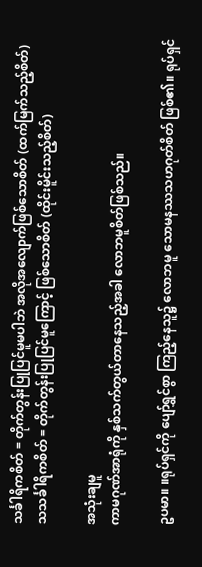သင်္ခါရိကစိတ် = တိုက်တွန်းပြုပြင်မူမပါဘဲ အလိုအလျောက်ဖြစ်သောစိတ် (ထက်မြက်သည့်စိတ်)
သသင်္ခါရိကစိတ် = တိုက်တွန်းပြုပြင်မူကြောင့် ဖြစ်သောစိတ် (ထိုင်းမိူင်းသည့်စိတ်)

အသုံးချမူ
ကာမဂုဏ်အာရုံကို နှစ်သက်တွယ်တာနေသည့်အခါ လောဘမူစိတ်ဖြစ်သည်။

ဥပမာ။ ။ရုပ်ရှင်ကို ပျော်ရွှင်စွာ ကြည့်နေသူ၌ လောဘမူ သောမနဿသဟဂုတ်စိတ် ဖြစ်၏။ ရုပ်ရှင်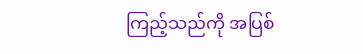ကြည့်သည်ကို အပြစ်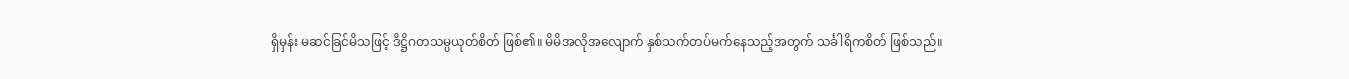ရှိမှန်း မဆင်ခြင်မိသဖြင့် ဒိဋ္ဌိဂတသမ္ပယုတ်စိတ် ဖြစ်၏။ မိမိအလိုအလျောက် နှစ်သက်တပ်မက်နေသည့်အတွက် သင်္ခါရိကစိတ် ဖြစ်သည်။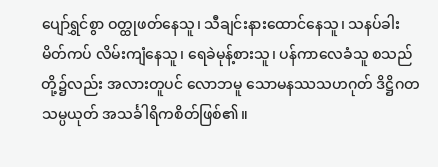ပျော်ရွှင်စွာ ဝတ္ထုဖတ်နေသူ၊ သီချင်းနားထောင်နေသူ၊ သနပ်ခါး မိတ်ကပ် လိမ်းကျံနေသူ၊ ရေခဲမုန့်စားသူ၊ ပန်ကာလေခံသူ စသည်တို့၌လည်း အလားတူပင် လောဘမူ သောမနဿသဟဂုတ် ဒိဋ္ဌိဂတသမ္ပယုတ် အသင်္ခါရိကစိတ်ဖြစ်၏။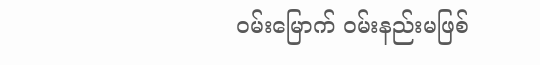ဝမ်းမြောက် ဝမ်းနည်းမဖြစ်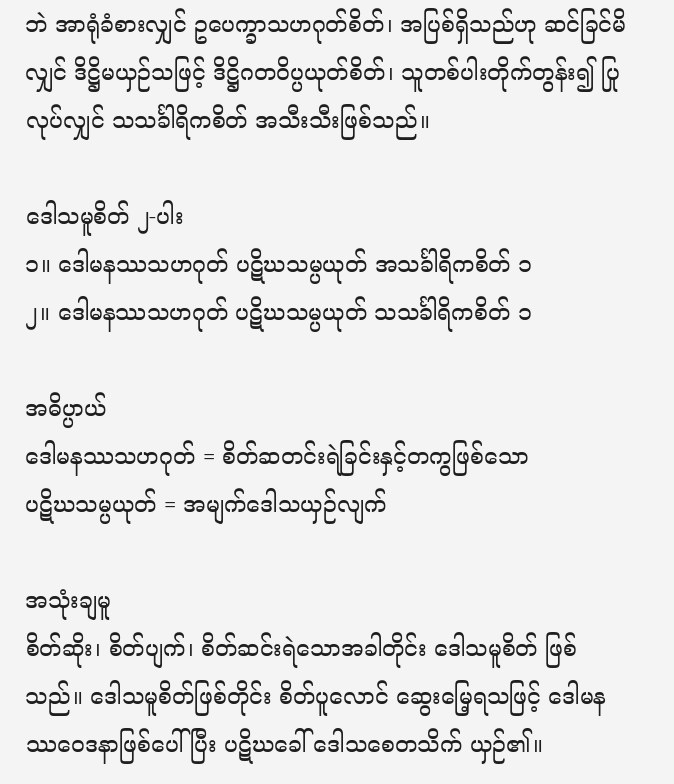ဘဲ အာရုံခံစားလျှင် ဥပေက္ခာသဟဂုတ်စိတ်၊ အပြစ်ရှိသည်ဟု ဆင်ခြင်မိလျှင် ဒိဋ္ဌိမယှဉ်သဖြင့် ဒိဋ္ဌိဂတဝိပ္ပယုတ်စိတ်၊ သူတစ်ပါးတိုက်တွန်း၍ ပြုလုပ်လျှင် သသင်္ခါရိကစိတ် အသီးသီးဖြစ်သည်။

ဒေါသမူစိတ် ၂-ပါး
၁။ ဒေါမနဿသဟဂုတ် ပဋိဃသမ္ပယုတ် အသင်္ခါရိကစိတ် ၁
၂။ ဒေါမနဿသဟဂုတ် ပဋိဃသမ္ပယုတ် သသင်္ခါရိကစိတ် ၁

အဓိပ္ပာယ်
ဒေါမနဿသဟဂုတ် = စိတ်ဆတင်းရဲခြင်းနှင့်တကွဖြစ်သော
ပဋိဃသမ္ပယုတ် = အမျက်ဒေါသယှဉ်လျက်

အသုံးချမူ
စိတ်ဆိုး၊ စိတ်ပျက်၊ စိတ်ဆင်းရဲသောအခါတိုင်း ဒေါသမူစိတ် ဖြစ်သည်။ ဒေါသမူစိတ်ဖြစ်တိုင်း စိတ်ပူလောင် ဆွေးမြေ့ရသဖြင့် ဒေါမနဿဝေဒနာဖြစ်ပေါ်ပြီး ပဋိဃခေါ် ဒေါသစေတသိက် ယှဉ်၏။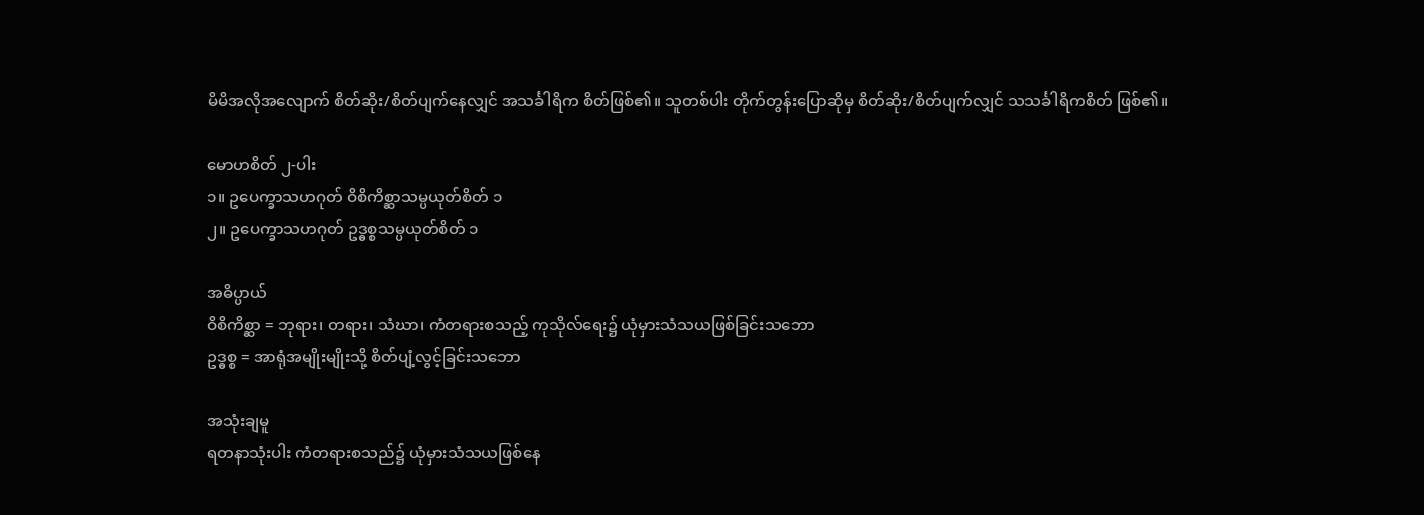မိမိအလိုအလျောက် စိတ်ဆိုး/စိတ်ပျက်နေလျှင် အသင်္ခါရိက စိတ်ဖြစ်၏။ သူတစ်ပါး တိုက်တွန်းပြောဆိုမှ စိတ်ဆိုး/စိတ်ပျက်လျှင် သသင်္ခါရိကစိတ် ဖြစ်၏။

မောဟစိတ် ၂-ပါး
၁။ ဥပေက္ခာသဟဂုတ် ဝိစိကိစ္ဆာသမ္ပယုတ်စိတ် ၁
၂။ ဥပေက္ခာသဟဂုတ် ဥဒ္ဓစ္စသမ္ပယုတ်စိတ် ၁

အဓိပ္ပာယ်
ဝိစိကိစ္ဆာ = ဘုရား၊ တရား၊ သံဃာ၊ ကံတရားစသည့် ကုသိုလ်ရေး၌ ယုံမှားသံသယဖြစ်ခြင်းသဘော
ဥဒ္ဓစ္စ = အာရုံအမျိုးမျိုးသို့ စိတ်ပျံ့လွင့်ခြင်းသဘော

အသုံးချမူ
ရတနာသုံးပါး ကံတရားစသည်၌ ယုံမှားသံသယဖြစ်နေ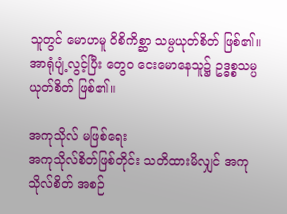သူတွင် မောဟမူ ဝိစိကိစ္ဆာ သမ္ပယုတ်စိတ် ဖြစ်၏။ အာရုံပျံ့လွင့်ပြီး တွေ၀ ငေးမောနေသူ၌ ဥဒ္ဓစ္စသမ္ပယုတ်စိတ် ဖြစ်၏။

အကုသိုလ် မဖြစ်ရေး
အကုသိုလ်စိတ်ဖြစ်တိုင်း သတိထားမိလျှင် အကုသိုလ်စိတ် အစဉ်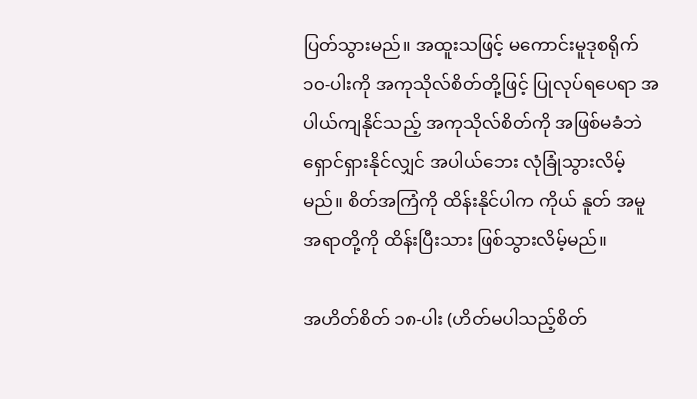ပြတ်သွားမည်။ အထူးသဖြင့် မကောင်းမူဒုစရိုက် ၁၀-ပါးကို အကုသိုလ်စိတ်တို့ဖြင့် ပြုလုပ်ရပေရာ အပါယ်ကျနိုင်သည့် အကုသိုလ်စိတ်ကို အဖြစ်မခံဘဲ ရှောင်ရှားနိုင်လျှင် အပါယ်ဘေး လုံခြုံသွားလိမ့်မည်။ စိတ်အကြံကို ထိန်းနိုင်ပါက ကိုယ် နူတ် အမူအရာတို့ကို ထိန်းပြီးသား ဖြစ်သွားလိမ့်မည်။

အဟိတ်စိတ် ၁၈-ပါး (ဟိတ်မပါသည့်စိတ်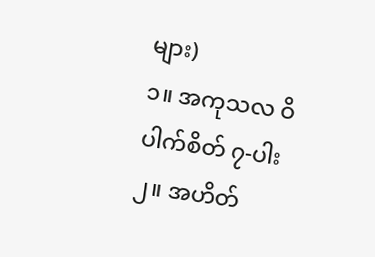များ)
၁။ အကုသလ ဝိပါက်စိတ် ၇-ပါး
၂။ အဟိတ်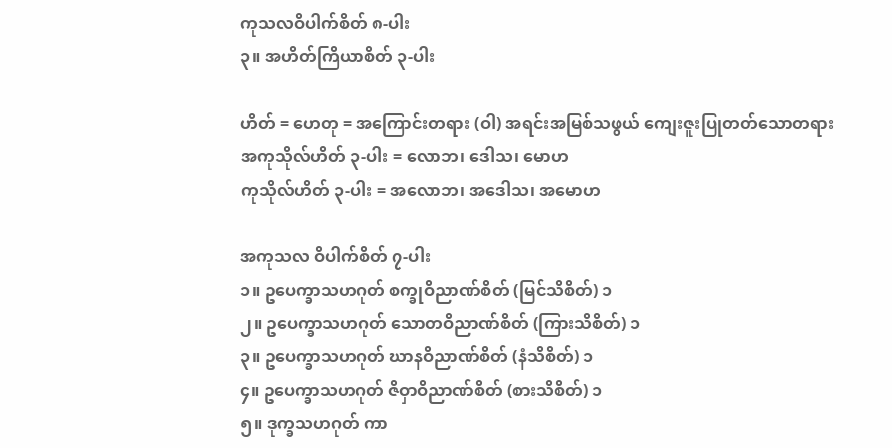ကုသလဝိပါက်စိတ် ၈-ပါး
၃။ အဟိတ်ကြိယာစိတ် ၃-ပါး

ဟိတ် = ဟေတု = အကြောင်းတရား (ဝါ) အရင်းအမြစ်သဖွယ် ကျေးဇူးပြုတတ်သောတရား
အကုသိုလ်ဟိတ် ၃-ပါး = လောဘ၊ ဒေါသ၊ မောဟ
ကုသိုလ်ဟိတ် ၃-ပါး = အလောဘ၊ အဒေါသ၊ အမောဟ

အကုသလ ဝိပါက်စိတ် ၇-ပါး
၁။ ဥပေက္ခာသဟဂုတ် စက္ခုဝိညာဏ်စိတ် (မြင်သိစိတ်) ၁
၂။ ဥပေက္ခာသဟဂုတ် သောတဝိညာဏ်စိတ် (ကြားသိစိတ်) ၁
၃။ ဥပေက္ခာသဟဂုတ် ဃာနဝိညာဏ်စိတ် (နံသိစိတ်) ၁
၄။ ဥပေက္ခာသဟဂုတ် ဇိဝှာဝိညာဏ်စိတ် (စားသိစိတ်) ၁
၅။ ဒုက္ခသဟဂုတ် ကာ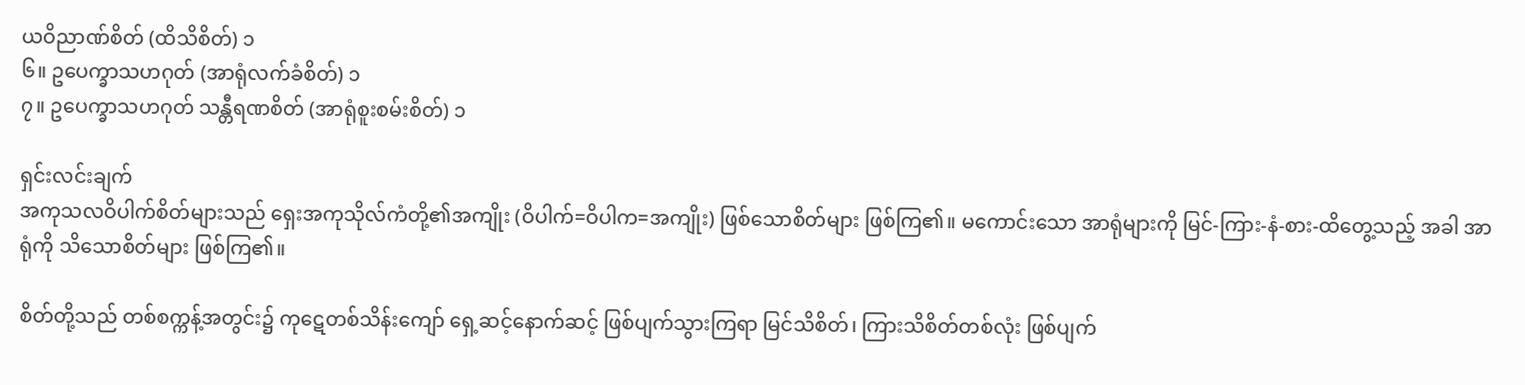ယဝိညာဏ်စိတ် (ထိသိစိတ်) ၁
၆။ ဥပေက္ခာသဟဂုတ် (အာရုံလက်ခံစိတ်) ၁
၇။ ဥပေက္ခာသဟဂုတ် သန္တီရဏစိတ် (အာရုံစူးစမ်းစိတ်) ၁

ရှင်းလင်းချက်
အကုသလဝိပါက်စိတ်များသည် ရှေးအကုသိုလ်ကံတို့၏အကျိုး (ဝိပါက်=ဝိပါက=အကျိုး) ဖြစ်သောစိတ်များ ဖြစ်ကြ၏။ မကောင်းသော အာရုံများကို မြင်-ကြား-နံ-စား-ထိတွေ့သည့် အခါ အာရုံကို သိသောစိတ်များ ဖြစ်ကြ၏။

စိတ်တို့သည် တစ်စက္ကန့်အတွင်း၌ ကုဋေတစ်သိန်းကျော် ရှေ့ဆင့်နောက်ဆင့် ဖြစ်ပျက်သွားကြရာ မြင်သိစိတ်၊ ကြားသိစိတ်တစ်လုံး ဖြစ်ပျက်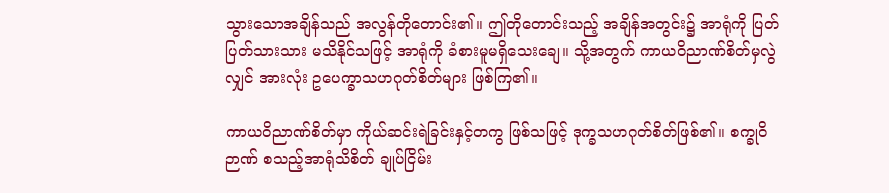သွားသောအချိန်သည် အလွန်တိုတောင်း၏။ ဤတိုတောင်းသည့် အချိန်အတွင်း၌ အာရုံကို ပြတ်ပြတ်သားသား မသိနိုင်သဖြင့် အာရုံကို ခံစားမူမရှိသေးချေ။ သို့အတွက် ကာယဝိညာဏ်စိတ်မှလွဲလျှင် အားလုံး ဥပေက္ခာသဟဂုတ်စိတ်များ ဖြစ်ကြ၏။

ကာယဝိညာဏ်စိတ်မှာ ကိုယ်ဆင်းရဲခြင်းနှင့်တကွ ဖြစ်သဖြင့် ဒုက္ခသဟဂုတ်စိတ်ဖြစ်၏။ စက္ခုဝိဉာဏ် စသည့်အာရုံသိစိတ် ချုပ်ငြိမ်း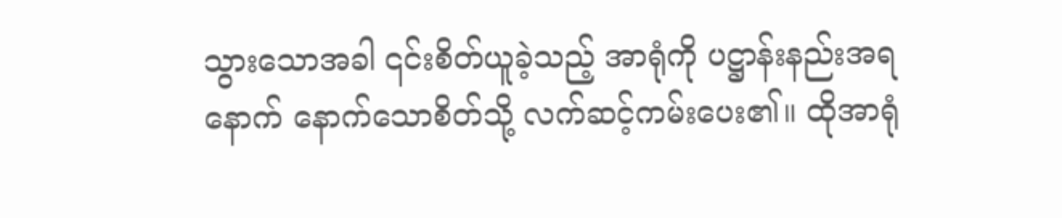သွားသောအခါ ၎င်းစိတ်ယူခဲ့သည့် အာရုံကို ပဋ္ဌာန်းနည်းအရ နောက် နောက်သောစိတ်သို့ လက်ဆင့်ကမ်းပေး၏။ ထိုအာရုံ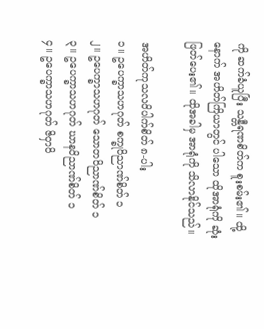ကို ဆက်ခံယူပြီး သန္တီရဏစိတ်က စူးစမ်း၏။ ထို့နောက် အဟိတ်ကြိယာတွင် ပါသော ထိုအာရုံကို ဆုံးဖြတ်ပေး၏။ ထိုအခါမှ အာရုံကို သိလာနိုင်သည်။

အဟိတ်ကုသလဝိပါက်စိတ် ၈-ပါး
၁။ ဥပေက္ခာသဟဂုတ် စက္ခုဝိညာဏ်စိတ် ၁
၂။ ဥပေက္ခာသဟဂုတ် သောတဝိညာဏ်စိတ် ၁
၃။ ဥပေက္ခာသဟဂုတ် ဃာနဝိညာဏ်စိတ် ၁
၄။ ဥပေက္ခာသဟဂုတ် ဇိဝှာဝိ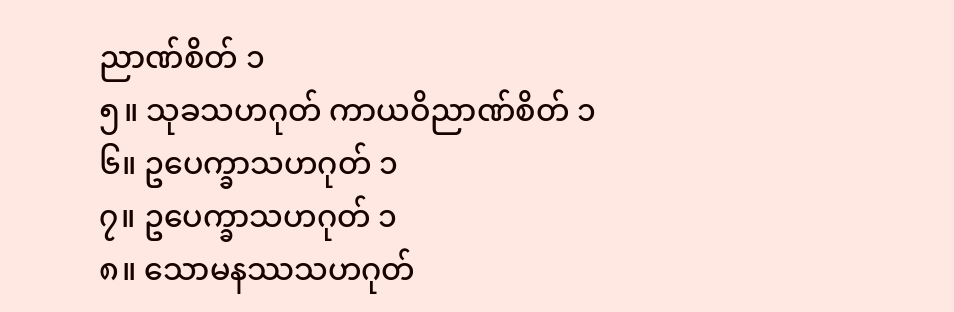ညာဏ်စိတ် ၁
၅။ သုခသဟဂုတ် ကာယဝိညာဏ်စိတ် ၁
၆။ ဥပေက္ခာသဟဂုတ် ၁
၇။ ဥပေက္ခာသဟဂုတ် ၁
၈။ သောမနဿသဟဂုတ်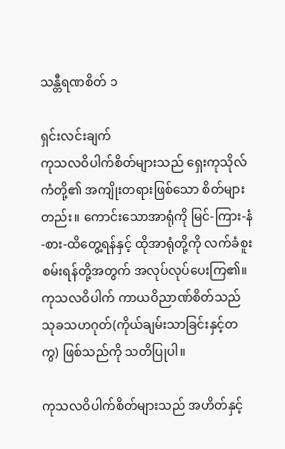သန္တီရဏစိတ် ၁

ရှင်းလင်းချက်
ကုသလဝိပါက်စိတ်များသည် ရှေးကုသိုလ်ကံတို့၏ အကျိုးတရားဖြစ်သော စိတ်များတည်း။ ကောင်းသောအာရုံကို မြင်-ကြား-နံ-စား-ထိတွေ့ရန်နှင့် ထိုအာရုံတို့ကို လက်ခံစူးစမ်းရန်တို့အတွက် အလုပ်လုပ်ပေးကြ၏။ ကုသလဝိပါက် ကာယဝိညာဏ်စိတ်သည် သုခသဟဂုတ်(ကိုယ်ချမ်းသာခြင်းနှင့်တကွ) ဖြစ်သည်ကို သတိပြုပါ။

ကုသလဝိပါက်စိတ်များသည် အဟိတ်နှင့်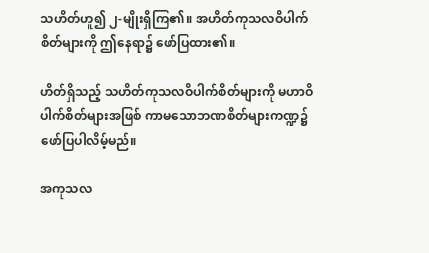သဟိတ်ဟူ၍ ၂-မျိုးရှိကြ၏။ အဟိတ်ကုသလဝိပါက်စိတ်များကို ဤနေရာ၌ ဖော်ပြထား၏။

ဟိတ်ရှိသည့် သဟိတ်ကုသလဝိပါက်စိတ်များကို မဟာဝိပါက်စိတ်များအဖြစ် ကာမသောဘဏစိတ်များကဏ္ဍ၌ ဖော်ပြပါလိမ့်မည်။

အကုသလ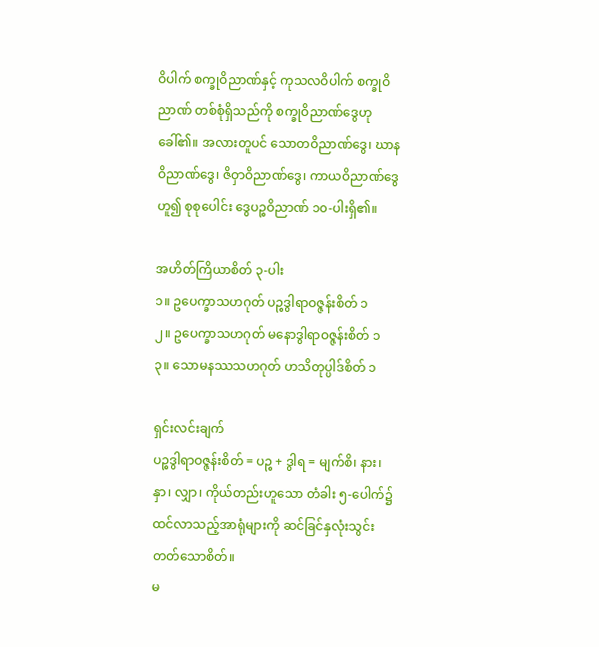ဝိပါက် စက္ခုဝိညာဏ်နှင့် ကုသလဝိပါက် စက္ခုဝိညာဏ် တစ်စုံရှိသည်ကို စက္ခုဝိညာဏ်ဒွေဟု ခေါ်၏။ အလားတူပင် သောတဝိညာဏ်ဒွေ၊ ဃာနဝိညာဏ်ဒွေ၊ ဇိဝှာဝိညာဏ်ဒွေ၊ ကာယဝိညာဏ်ဒွေ ဟူ၍ စုစုပေါင်း ဒွေပဉ္စဝိညာဏ် ၁၀-ပါးရှိ၏။

အဟိတ်ကြိယာစိတ် ၃-ပါး
၁။ ဥပေက္ခာသဟဂုတ် ပဉ္စဒွါရာဝဇ္ဇန်းစိတ် ၁
၂။ ဥပေက္ခာသဟဂုတ် မနောဒွါရာဝဇ္ဇန်းစိတ် ၁
၃။ သောမနဿသဟဂုတ် ဟသိတုပ္ပါဒ်စိတ် ၁

ရှင်းလင်းချက်
ပဉ္စဒွါရာဝဇ္ဇန်းစိတ် = ပဉ္စ + ဒွါရ = မျက်စိ၊ နား၊ နှာ၊ လျှာ၊ ကိုယ်တည်းဟူသော တံခါး ၅-ပေါက်၌ ထင်လာသည့်အာရုံများကို ဆင်ခြင်နှလုံးသွင်းတတ်သောစိတ်။
မ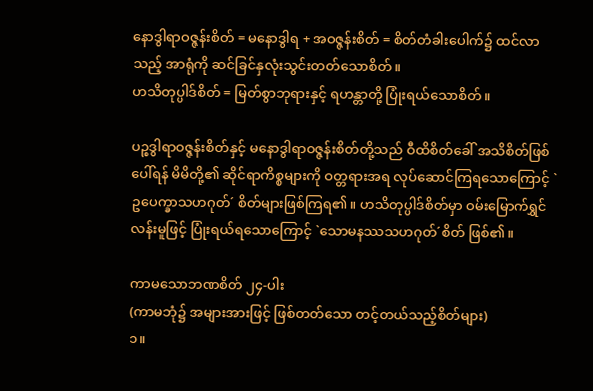နောဒွါရာဝဇ္ဇန်းစိတ် = မနောဒွါရ + အဝဇ္ဇန်းစိတ် = စိတ်တံခါးပေါက်၌ ထင်လာသည့် အာရုံကို ဆင်ခြင်နှလုံးသွင်းတတ်သောစိတ်။
ဟသိတုပ္ပါဒ်စိတ် = မြတ်စွာဘုရားနှင့် ရဟန္တာတို့ ပြုံးရယ်သောစိတ်။

ပဉ္စဒွါရာဝဇ္ဇန်းစိတ်နှင့် မနောဒွါရာဝဇ္ဇန်းစိတ်တို့သည် ဝီထိစိတ်ခေါ် အသိစိတ်ဖြစ်ပေါ်ရန် မိမိတို့၏ ဆိုင်ရာကိစ္စများကို ဝတ္တရားအရ လုပ်ဆောင်ကြရသောကြောင့် `ဥပေက္ခာသဟဂုတ်´ စိတ်များဖြစ်ကြရ၏။ ဟသိတုပ္ပါဒ်စိတ်မှာ ဝမ်းမြောက်ရွှင်လန်းမူဖြင့် ပြုံးရယ်ရသောကြောင့် `သောမနဿသဟဂုတ်´စိတ် ဖြစ်၏။

ကာမသောဘဏစိတ် ၂၄-ပါး
(ကာမဘုံ၌ အများအားဖြင့် ဖြစ်တတ်သော တင့်တယ်သည့်စိတ်များ)
၁။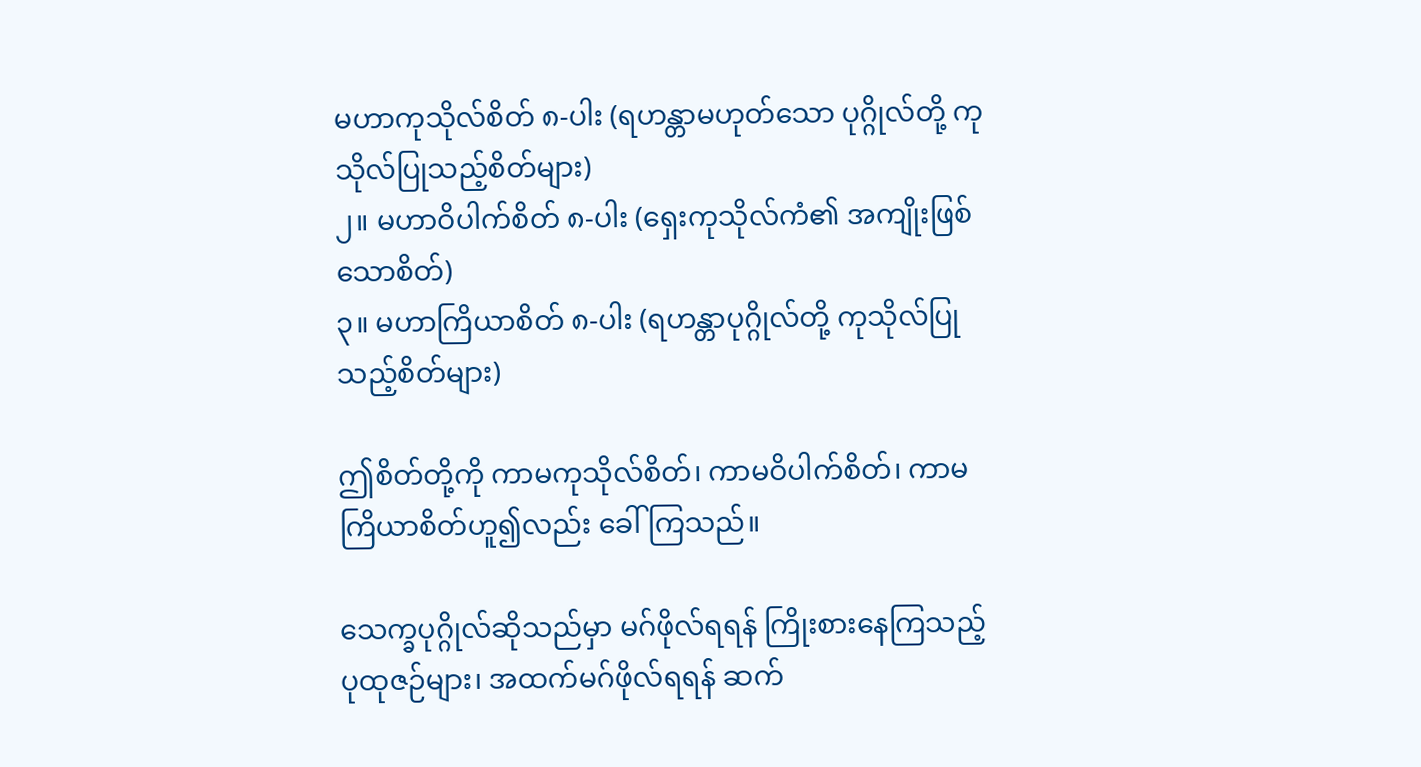မဟာကုသိုလ်စိတ် ၈-ပါး (ရဟန္တာမဟုတ်သော ပုဂ္ဂိုလ်တို့ ကုသိုလ်ပြုသည့်စိတ်များ)
၂။ မဟာဝိပါက်စိတ် ၈-ပါး (ရှေးကုသိုလ်ကံ၏ အကျိုးဖြစ်သောစိတ်)
၃။ မဟာကြိယာစိတ် ၈-ပါး (ရဟန္တာပုဂ္ဂိုလ်တို့ ကုသိုလ်ပြုသည့်စိတ်များ)

ဤစိတ်တို့ကို ကာမကုသိုလ်စိတ်၊ ကာမဝိပါက်စိတ်၊ ကာမကြိယာစိတ်ဟူ၍လည်း ခေါ်ကြသည်။

သေက္ခပုဂ္ဂိုလ်ဆိုသည်မှာ မဂ်ဖိုလ်ရရန် ကြိုးစားနေကြသည့် ပုထုဇဉ်များ၊ အထက်မဂ်ဖိုလ်ရရန် ဆက်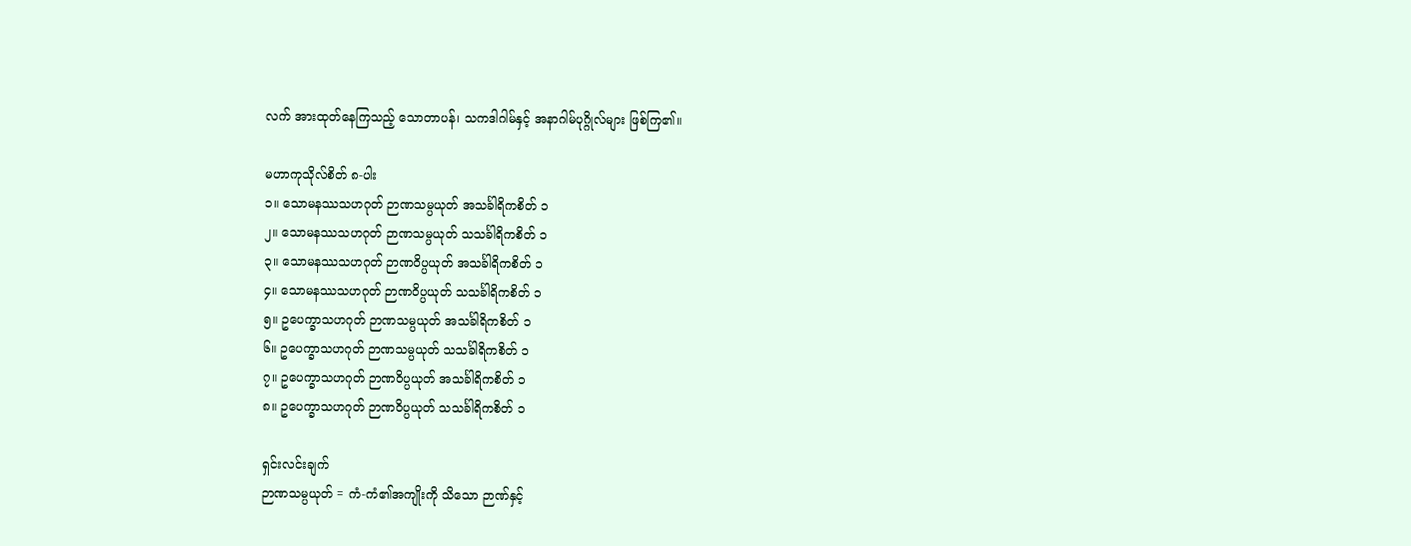လက် အားထုတ်နေကြသည့် သောတာပန်၊ သကဒါဂါမ်နှင့် အနာဂါမ်ပုဂ္ဂိုလ်များ ဖြစ်ကြ၏။

မဟာကုသိုလ်စိတ် ၈-ပါး
၁။ သောမနဿသဟဂုတ် ဉာဏသမ္ပယုတ် အသင်္ခါရိကစိတ် ၁
၂။ သောမနဿသဟဂုတ် ဉာဏသမ္ပယုတ် သသင်္ခါရိကစိတ် ၁
၃။ သောမနဿသဟဂုတ် ဉာဏဝိပ္ပယုတ် အသင်္ခါရိကစိတ် ၁
၄။ သောမနဿသဟဂုတ် ဉာဏဝိပ္ပယုတ် သသင်္ခါရိကစိတ် ၁
၅။ ဥပေက္ခာသဟဂုတ် ဉာဏသမ္ပယုတ် အသင်္ခါရိကစိတ် ၁
၆။ ဥပေက္ခာသဟဂုတ် ဉာဏသမ္ပယုတ် သသင်္ခါရိကစိတ် ၁
၇။ ဥပေက္ခာသဟဂုတ် ဉာဏဝိပ္ပယုတ် အသင်္ခါရိကစိတ် ၁
၈။ ဥပေက္ခာသဟဂုတ် ဉာဏဝိပ္ပယုတ် သသင်္ခါရိကစိတ် ၁

ရှင်းလင်းချက်
ဉာဏသမ္ပယုတ် = ကံ-ကံ၏အကျိုးကို သိသော ဉာဏ်နှင့်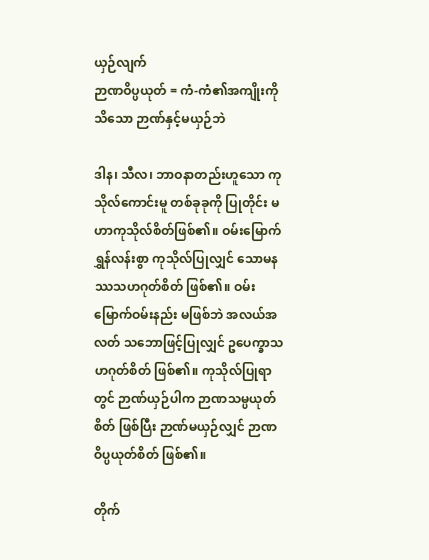ယှဉ်လျက်
ဉာဏဝိပ္ပယုတ် = ကံ-ကံ၏အကျိုးကိုသိသော ဉာဏ်နှင့်မယှဉ်ဘဲ

ဒါန၊ သီလ၊ ဘာဝနာတည်းဟူသော ကုသိုလ်ကောင်းမူ တစ်ခုခုကို ပြုတိုင်း မဟာကုသိုလ်စိတ်ဖြစ်၏။ ဝမ်းမြောက် ရွှန်လန်းစွာ ကုသိုလ်ပြုလျှင် သောမနဿသဟဂုတ်စိတ် ဖြစ်၏။ ဝမ်းမြောက်ဝမ်းနည်း မဖြစ်ဘဲ အလယ်အလတ် သဘောဖြင့်ပြုလျှင် ဥပေက္ခာသဟဂုတ်စိတ် ဖြစ်၏။ ကုသိုလ်ပြုရာတွင် ဉာဏ်ယှဉ်ပါက ဉာဏသမ္ပယုတ်စိတ် ဖြစ်ပြီး ဉာဏ်မယှဉ်လျှင် ဉာဏဝိပ္ပယုတ်စိတ် ဖြစ်၏။

တိုက်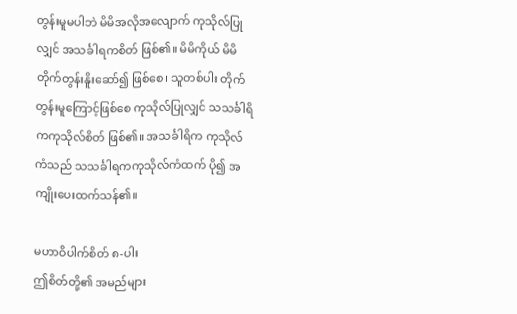တွန်းမူမပါဘဲ မိမိအလိုအလျောက် ကုသိုလ်ပြုလျှင် အသင်္ခါရကစိတ် ဖြစ်၏။ မိမိကိုယ် မိမိ တိုက်တွန်းနိူးဆော်၍ ဖြစ်စေ၊ သူတစ်ပါး တိုက်တွန်းမူကြောင့်ဖြစ်စေ ကုသိုလ်ပြုလျှင် သသင်္ခါရိကကုသိုလ်စိတ် ဖြစ်၏။ အသင်္ခါရိက ကုသိုလ်ကံသည် သသင်္ခါရကကုသိုလ်ကံထက် ပို၍ အကျိုးပေးထက်သန်၏။

မဟာဝိပါက်စိတ် ၈-ပါး
ဤစိတ်တို့၏ အမည်များ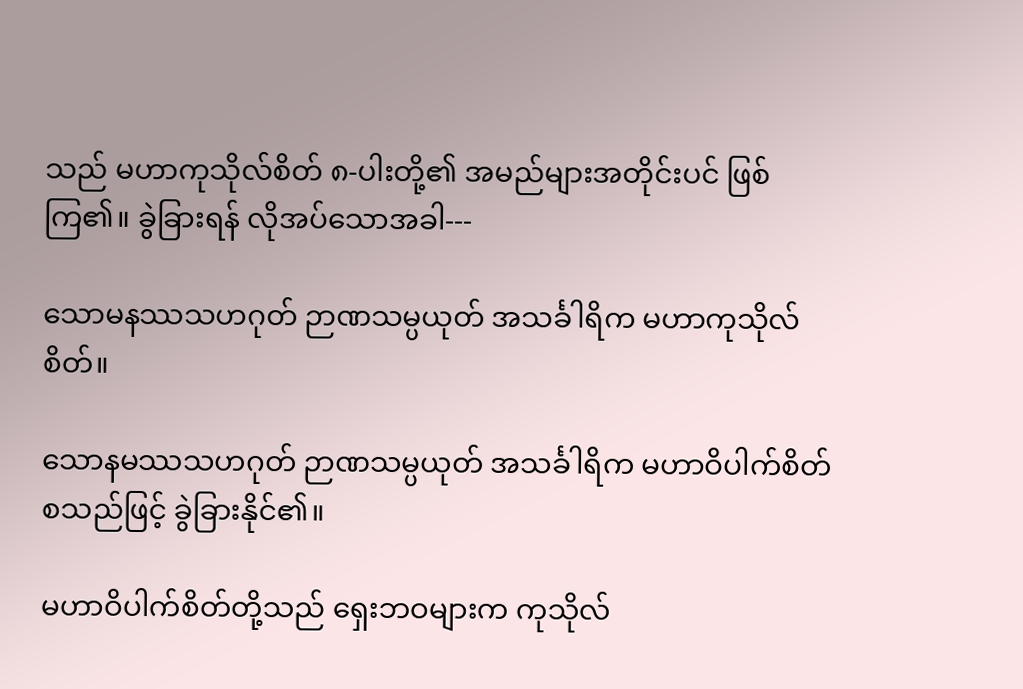သည် မဟာကုသိုလ်စိတ် ၈-ပါးတို့၏ အမည်များအတိုင်းပင် ဖြစ်ကြ၏။ ခွဲခြားရန် လိုအပ်သောအခါ---

သောမနဿသဟဂုတ် ဉာဏသမ္ပယုတ် အသင်္ခါရိက မဟာကုသိုလ်စိတ်။

သောနမဿသဟဂုတ် ဉာဏသမ္ပယုတ် အသင်္ခါရိက မဟာဝိပါက်စိတ် စသည်ဖြင့် ခွဲခြားနိုင်၏။

မဟာဝိပါက်စိတ်တို့သည် ရှေးဘဝများက ကုသိုလ်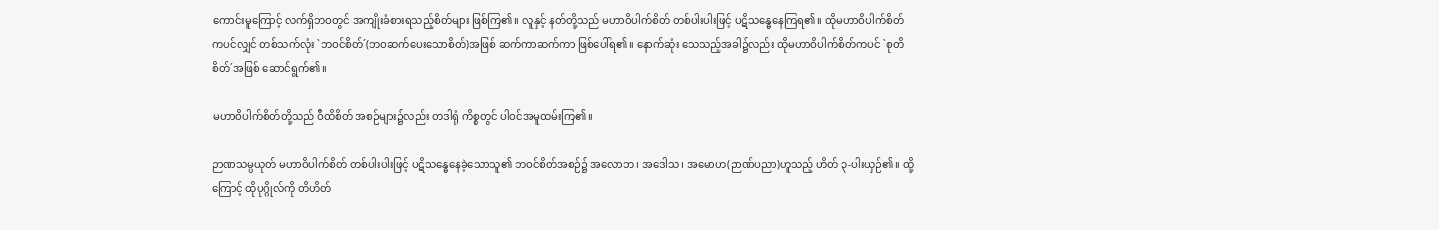ကောင်းမူကြောင့် လက်ရှိဘဝတွင် အကျိုးခံစားရသည့်စိတ်များ ဖြစ်ကြ၏။ လူနှင့် နတ်တို့သည် မဟာဝိပါက်စိတ် တစ်ပါးပါးဖြင့် ပဋိသန္ဓေနေကြရ၏။ ထိုမဟာဝိပါက်စိတ်ကပင်လျှင် တစ်သက်လုံး `ဘဝင်စိတ်´(ဘဝဆက်ပေးသောစိတ်)အဖြစ် ဆက်ကာဆက်ကာ ဖြစ်ပေါ်ရ၏။ နောက်ဆုံး သေသည့်အခါ၌လည်း ထိုမဟာဝိပါက်စိတ်ကပင် `စုတိစိတ်´အဖြစ် ဆောင်ရွက်၏။

မဟာဝိပါက်စိတ်တို့သည် ဝီထိစိတ် အစဉ်များ၌လည်း တဒါရုံ ကိစ္စတွင် ပါဝင်အမူထမ်းကြ၏။

ဉာဏသမ္ပယုတ် မဟာဝိပါက်စိတ် တစ်ပါးပါးဖြင့် ပဋိသန္ဓေနေခဲ့သောသူ၏ ဘဝင်စိတ်အစဉ်၌ အလောဘ၊ အဒေါသ၊ အမောဟ(ဉာဏ်ပညာ)ဟူသည့် ဟိတ် ၃-ပါးယှဉ်၏။ ထို့ကြောင့် ထိုပုဂ္ဂိုလ်ကို တိဟိတ်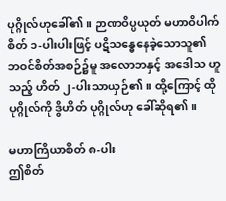ပုဂ္ဂိုလ်ဟုခေါ်၏။ ဉာဏဝိပ္ပယုတ် မဟာဝိပါက်စိတ် ၁-ပါးပါးဖြင့် ပဋိသန္ဓေနေခဲ့သောသူ၏ ဘဝင်စိတ်အစဉ်၌မူ အလောဘနှင့် အဒေါသ ဟူသည့် ဟိတ် ၂-ပါးသာယှဉ်၏။ ထို့ကြောင့် ထိုပုဂ္ဂိုလ်ကို ဒွိဟိတ် ပုဂ္ဂိုလ်ဟု ခေါ်ဆိုရ၏။

မဟာကြိယာစိတ် ၈-ပါး
ဤစိတ်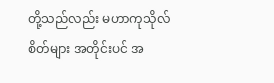တို့သည်လည်း မဟာကုသိုလ်စိတ်များ အတိုင်းပင် အ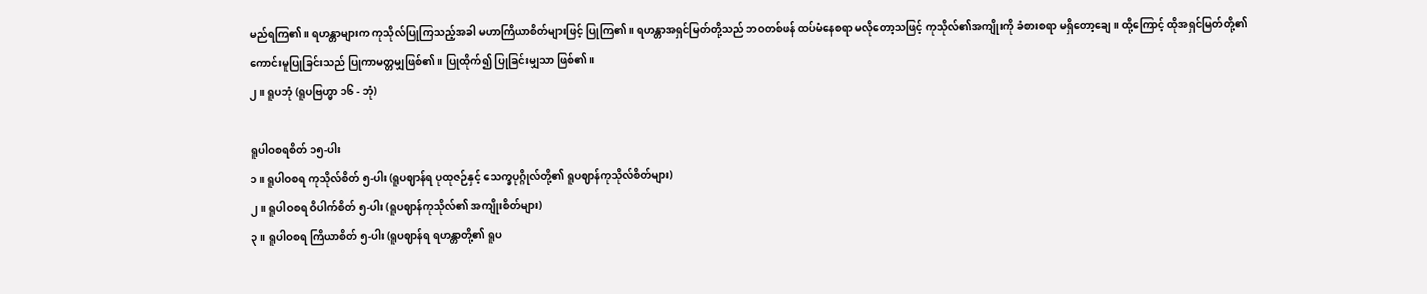မည်ရကြ၏။ ရဟန္တာများက ကုသိုလ်ပြုကြသည့်အခါ မဟာကြိယာစိတ်များဖြင့် ပြုကြ၏။ ရဟန္တာအရှင်မြတ်တို့သည် ဘဝတစ်ဖန် ထပ်မံနေစရာ မလိုတော့သဖြင့် ကုသိုလ်၏အကျိုးကို ခံစားစရာ မရှိတော့ချေ။ ထို့ကြောင့် ထိုအရှင်မြတ်တို့၏ ကောင်းမူပြုခြင်းသည် ပြုကာမတ္တမျှဖြစ်၏။ ပြုထိုက်၍ ပြုခြင်းမျှသာ ဖြစ်၏။
၂။ ရူပဘုံ (ရူပဗြဟ္မာ ၁၆ - ဘုံ)

ရူပါဝစရစိတ် ၁၅-ပါး
၁။ ရူပါဝစရ ကုသိုလ်စိတ် ၅-ပါး (ရူပဈာန်ရ ပုထုဇဉ်နှင့် သေက္ခပုဂ္ဂိုလ်တို့၏ ရူပဈာန်ကုသိုလ်စိတ်များ)
၂။ ရူပါဝစရ ဝိပါက်စိတ် ၅-ပါး (ရူပဈာန်ကုသိုလ်၏ အကျိုးစိတ်များ)
၃။ ရူပါဝစရ ကြိယာစိတ် ၅-ပါး (ရူပဈာန်ရ ရဟန္တာတို့၏ ရူပ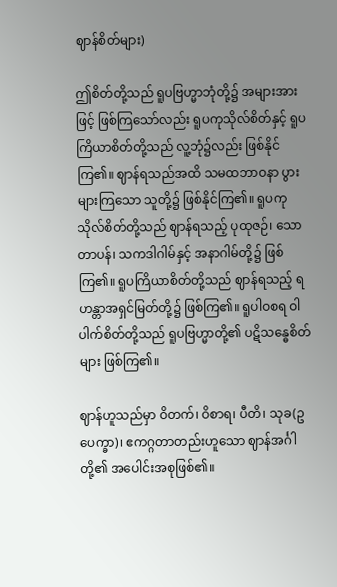ဈာန်စိတ်များ)

ဤစိတ်တို့သည် ရူပဗြဟ္မာဘုံတို့၌ အများအားဖြင့် ဖြစ်ကြသော်လည်း ရူပကုသိုလ်စိတ်နှင့် ရူပကြိယာစိတ်တို့သည် လူ့ဘုံ၌လည်း ဖြစ်နိုင်ကြ၏။ ဈာန်ရသည်အထိ သမထဘာဝနာ ပွားများကြသော သူတို့၌ ဖြစ်နိုင်ကြ၏။ ရူပကုသိုလ်စိတ်တို့သည် ဈာန်ရသည့် ပုထုဇဉ်၊ သောတာပန်၊ သကဒါဂါမ်နှင့် အနာဂါမ်တို့၌ ဖြစ်ကြ၏။ ရူပကြိယာစိတ်တို့သည် ဈာန်ရသည့် ရဟန္တာအရှင်မြတ်တို့၌ ဖြစ်ကြ၏။ ရူပါဝစရ ဝါပါက်စိတ်တို့သည် ရူပဗြဟ္မာတို့၏ ပဋိသန္ဓေစိတ်များ ဖြစ်ကြ၏။

ဈာန်ဟူသည်မှာ ဝိတက်၊ ဝိစာရ၊ ပီတိ၊ သုခ(ဥပေက္ခာ)၊ ဧကဂ္ဂတာတည်းဟူသော ဈာန်အင်္ဂါတို့၏ အပေါင်းအစုဖြစ်၏။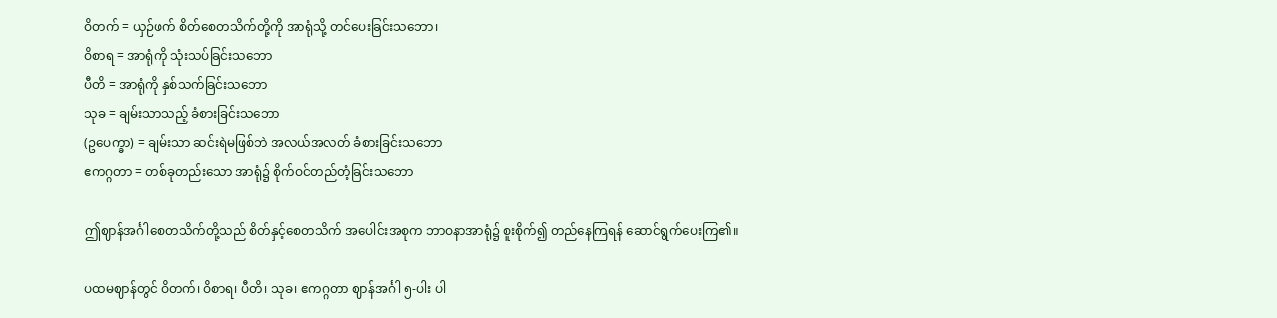ဝိတက် = ယှဉ်ဖက် စိတ်စေတသိက်တို့ကို အာရုံသို့ တင်ပေးခြင်းသဘော၊
ဝိစာရ = အာရုံကို သုံးသပ်ခြင်းသဘော
ပီတိ = အာရုံကို နှစ်သက်ခြင်းသဘော
သုခ = ချမ်းသာသည့် ခံစားခြင်းသဘော
(ဥပေက္ခာ) = ချမ်းသာ ဆင်းရဲမဖြစ်ဘဲ အလယ်အလတ် ခံစားခြင်းသဘော
ဧကဂ္ဂတာ = တစ်ခုတည်းသော အာရုံ၌ စိုက်ဝင်တည်တံ့ခြင်းသဘော

ဤဈာန်အင်္ဂါစေတသိက်တို့သည် စိတ်နှင့်စေတသိက် အပေါင်းအစုက ဘာဝနာအာရုံ၌ စူးစိုက်၍ တည်နေကြရန် ဆောင်ရွက်ပေးကြ၏။

ပထမဈာန်တွင် ဝိတက်၊ ဝိစာရ၊ ပီတိ၊ သုခ၊ ဧကဂ္ဂတာ ဈာန်အင်္ဂါ ၅-ပါး ပါ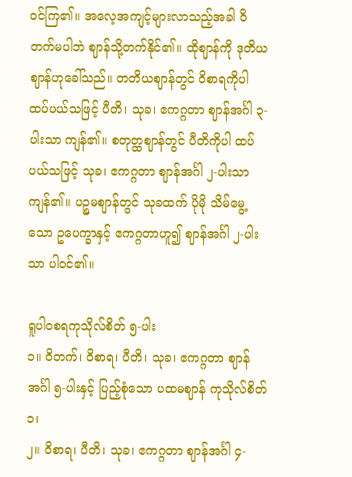ဝင်ကြ၏။ အလေ့အကျင့်များလာသည့်အခါ ဝိတက်မပါဘဲ ဈာန်သို့တက်နိုင်၏။ ထိုဈာန်ကို ဒုတိယဈာန်ဟုခေါ်သည်။ တတိယဈာန်တွင် ဝိစာရကိုပါ ထပ်ပယ်သဖြင့် ပီတိ၊ သုခ၊ ဧကဂ္ဂတာ ဈာန်အင်္ဂါ ၃-ပါးသာ ကျန်၏။ စတုတ္ထဈာန်တွင် ပီတိကိုပါ ထပ်ပယ်သဖြင့် သုခ၊ ဧကဂ္ဂတာ ဈာန်အင်္ဂါ ၂-ပါးသာ ကျန်၏။ ပဉ္စမဈာန်တွင် သုခထက် ပိုမို သိမ်မွေ့သော ဥပေက္ခာနှင့် ဧကဂ္ဂတာဟူ၍ ဈာန်အင်္ဂါ ၂-ပါးသာ ပါဝင်၏။

ရူပါဝစရကုသိုလ်စိတ် ၅-ပါး
၁။ ဝိတက်၊ ဝိစာရ၊ ပီတိ၊ သုခ၊ ဧကဂ္ဂတာ ဈာန်အင်္ဂါ ၅-ပါးနှင့် ပြည့်စုံသော ပထမဈာန် ကုသိုလ်စိတ် ၁၊
၂။ ဝိစာရ၊ ပီတိ၊ သုခ၊ ဧကဂ္ဂတာ ဈာန်အင်္ဂါ ၄-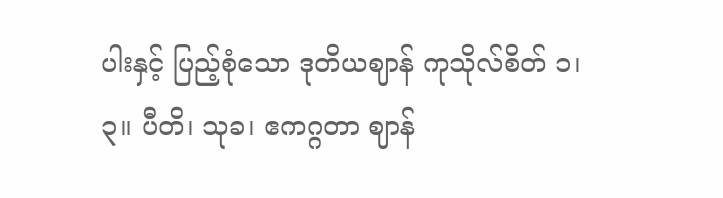ပါးနှင့် ပြည့်စုံသော ဒုတိယဈာန် ကုသိုလ်စိတ် ၁၊
၃။ ပီတိ၊ သုခ၊ ဧကဂ္ဂတာ ဈာန်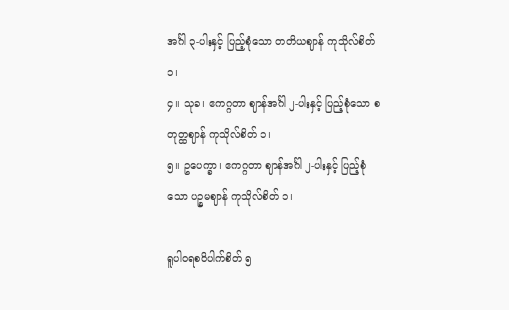အင်္ဂါ ၃-ပါးနှင့် ပြည့်စုံသော တတိယဈာန် ကုသိုလ်စိတ် ၁၊
၄။ သုခ၊ ဧကဂ္ဂတာ ဈာန်အင်္ဂါ ၂-ပါးနှင့် ပြည့်စုံသော စတုတ္ထဈာန် ကုသိုလ်စိတ် ၁၊
၅။ ဥပေက္ခာ၊ ဧကဂ္ဂတာ ဈာန်အင်္ဂါ ၂-ပါးနှင့် ပြည့်စုံသော ပဉ္စမဈာန် ကုသိုလ်စိတ် ၁၊

ရူပါဝရစဝိပါက်စိတ် ၅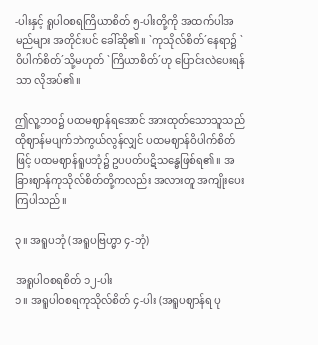-ပါးနှင့် ရူပါဝစရကြိယာစိတ် ၅-ပါးတို့ကို အထက်ပါအမည်များ အတိုင်းပင် ခေါ်ဆို၏။ `ကုသိုလ်စိတ်´နေရာ၌ `ဝိပါက်စိတ်´သို့မဟုတ် `ကြိယာစိတ်´ဟု ပြောင်းလဲပေးရန်သာ လိုအပ်၏။

ဤလူ့ဘဝ၌ ပထမဈာန်ရအောင် အားထုတ်သောသူသည် ထိုဈာန်မပျက်ဘဲကွယ်လွန်လျှင် ပထမဈာန်ဝိပါက်စိတ်ဖြင့် ပထမဈာန်ရူပဘုံ၌ ဥပပတ်ပဋိသန္ဓေဖြစ်ရ၏။ အခြားဈာန်ကုသိုလ်စိတ်တို့ကလည်း အလားတူ အကျိုးပေးကြပါသည်။

၃။ အရူပဘုံ (အရူပဗြဟ္မာ ၄-ဘုံ)

အရူပါဝစရစိတ် ၁၂-ပါး
၁။ အရူပါဝစရကုသိုလ်စိတ် ၄-ပါး (အရူပဈာန်ရ ပု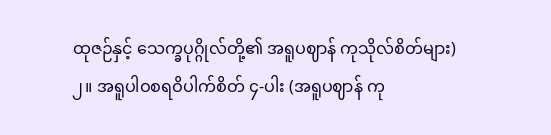ထုဇဉ်နှင့် သေက္ခပုဂ္ဂိုလ်တို့၏ အရူပဈာန် ကုသိုလ်စိတ်များ)
၂။ အရူပါဝစရဝိပါက်စိတ် ၄-ပါး (အရူပဈာန် ကု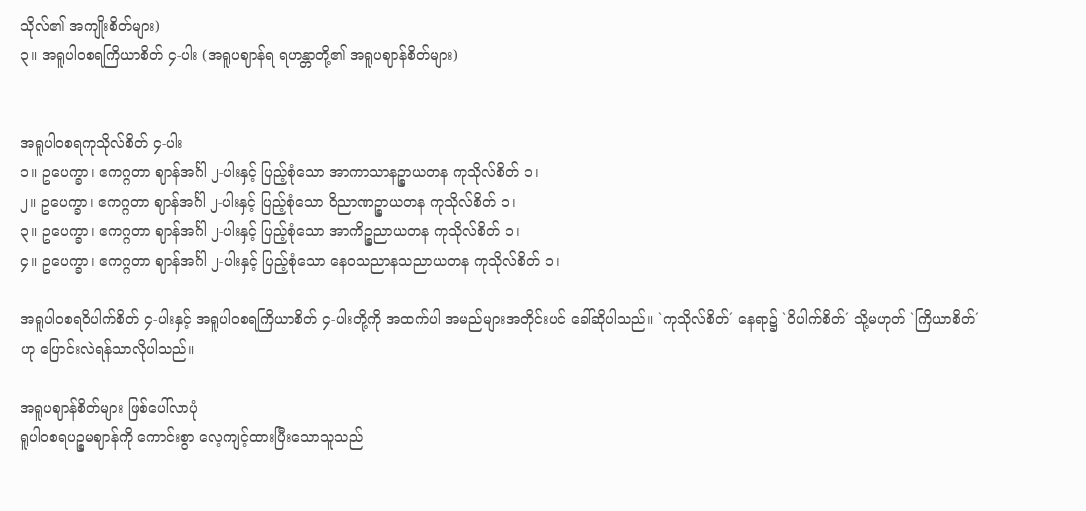သိုလ်၏ အကျိုးစိတ်များ)
၃။ အရူပါဝစရကြိယာစိတ် ၄-ပါး (အရူပဈာန်ရ ရဟန္တာတို့၏ အရူပဈာန်စိတ်များ)


အရူပါဝစရကုသိုလ်စိတ် ၄-ပါး
၁။ ဥပေက္ခာ၊ ဧကဂ္ဂတာ ဈာန်အင်္ဂါ ၂-ပါးနှင့် ပြည့်စုံသော အာကာသာနဉ္စာယတန ကုသိုလ်စိတ် ၁၊
၂။ ဥပေက္ခာ၊ ဧကဂ္ဂတာ ဈာန်အင်္ဂါ ၂-ပါးနှင့် ပြည့်စုံသော ဝိညာဏဉ္စာယတန ကုသိုလ်စိတ် ၁၊
၃။ ဥပေက္ခာ၊ ဧကဂ္ဂတာ ဈာန်အင်္ဂါ ၂-ပါးနှင့် ပြည့်စုံသော အာကိဉ္စညာယတန ကုသိုလ်စိတ် ၁၊
၄။ ဥပေက္ခာ၊ ဧကဂ္ဂတာ ဈာန်အင်္ဂါ ၂-ပါးနှင့် ပြည့်စုံသော နေဝသညာနသညာယတန ကုသိုလ်စိတ် ၁၊

အရူပါဝစရဝိပါက်စိတ် ၄-ပါးနှင့် အရူပါဝစရကြိယာစိတ် ၄-ပါးတို့ကို အထက်ပါ အမည်များအတိုင်းပင် ခေါ်ဆိုပါသည်။ `ကုသိုလ်စိတ်´ နေရာ၌ `ဝိပါက်စိတ်´ သို့မဟုတ် `ကြိယာစိတ်´ဟု ပြောင်းလဲရန်သာလိုပါသည်။

အရူပဈာန်စိတ်များ ဖြစ်ပေါ်လာပုံ
ရူပါဝစရပဉ္စမဈာန်ကို ကောင်းစွာ လေ့ကျင့်ထားပြီးသောသူသည်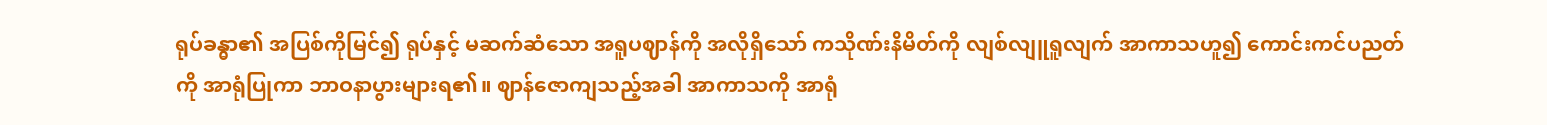ရုပ်ခန္ဓာ၏ အပြစ်ကိုမြင်၍ ရုပ်နှင့် မဆက်ဆံသော အရူပဈာန်ကို အလိုရှိသော် ကသိုဏ်းနိမိတ်ကို လျစ်လျူရူလျက် အာကာသဟူ၍ ကောင်းကင်ပညတ်ကို အာရုံပြုကာ ဘာဝနာပွားများရ၏။ ဈာန်ဇောကျသည့်အခါ အာကာသကို အာရုံ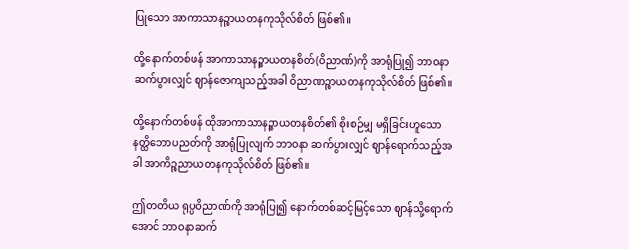ပြုသော အာကာသာနဉ္စာယတနကုသိုလ်စိတ် ဖြစ်၏။

ထို့နောက်တစ်ဖန် အာကာသာနဉ္စာယတနစိတ်(ဝိညာဏ်)ကို အာရုံပြု၍ ဘာဝနာဆက်ပွားလျှင် ဈာန်ဇောကျသည့်အခါ ဝိညာဏဉ္စာယတနကုသိုလ်စိတ် ဖြစ်၏။

ထို့နောက်တစ်ဖန် ထိုအာကာသာနဉ္စာယတနစိတ်၏ စိုးစဉ်မျှ မရှိခြင်းဟူသော နတ္ထိဘောပညတ်ကို အာရုံပြုလျက် ဘာဝနာ ဆက်ပွားလျှင် ဈာန်ရောက်သည့်အခါ အာကိဉ္စညာယတနကုသိုလ်စိတ် ဖြစ်၏။

ဤတတိယ ရုပ္ပဝိညာဏ်ကို အာရုံပြု၍ နောက်တစ်ဆင့်မြင့်သော ဈာန်သို့ရောက်အောင် ဘာဝနာဆက်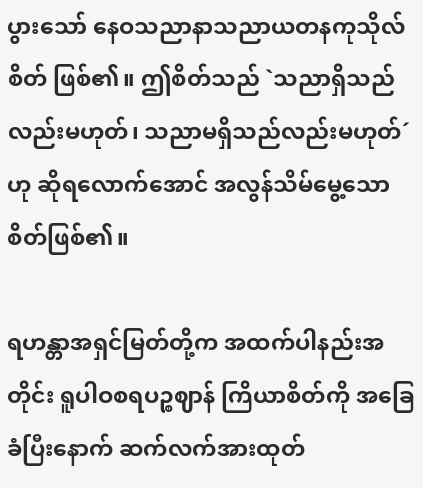ပွားသော် နေဝသညာနာသညာယတနကုသိုလ်စိတ် ဖြစ်၏။ ဤစိတ်သည် `သညာရှိသည်လည်းမဟုတ်၊ သညာမရှိသည်လည်းမဟုတ်´ဟု ဆိုရလောက်အောင် အလွန်သိမ်မွေ့သော စိတ်ဖြစ်၏။

ရဟန္တာအရှင်မြတ်တို့က အထက်ပါနည်းအတိုင်း ရူပါဝစရပဉ္စဈာန် ကြိယာစိတ်ကို အခြေခံပြီးနောက် ဆက်လက်အားထုတ်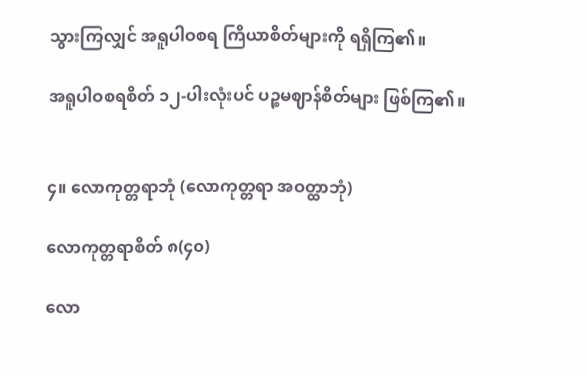သွားကြလျှင် အရူပါဝစရ ကြိယာစိတ်များကို ရရှိကြ၏။

အရူပါဝစရစိတ် ၁၂-ပါးလုံးပင် ပဉ္စမဈာန်စိတ်များ ဖြစ်ကြ၏။


၄။ လောကုတ္တရာဘုံ (လောကုတ္တရာ အဝတ္ထာဘုံ)

လောကုတ္တရာစိတ် ၈(၄၀)

လော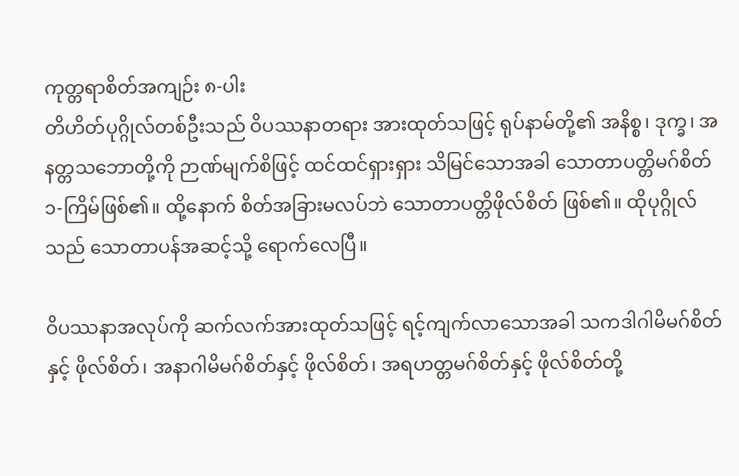ကုတ္တရာစိတ်အကျဉ်း ၈-ပါး
တိဟိတ်ပုဂ္ဂိုလ်တစ်ဦးသည် ဝိပဿနာတရား အားထုတ်သဖြင့် ရုပ်နာမ်တို့၏ အနိစ္စ၊ ဒုက္ခ၊ အနတ္တသဘောတို့ကို ဉာဏ်မျက်စိဖြင့် ထင်ထင်ရှားရှား သိမြင်သောအခါ သောတာပတ္တိမဂ်စိတ် ၁-ကြိမ်ဖြစ်၏။ ထို့နောက် စိတ်အခြားမလပ်ဘဲ သောတာပတ္တိဖိုလ်စိတ် ဖြစ်၏။ ထိုပုဂ္ဂိုလ်သည် သောတာပန်အဆင့်သို့ ရောက်လေပြီ။

ဝိပဿနာအလုပ်ကို ဆက်လက်အားထုတ်သဖြင့် ရင့်ကျက်လာသောအခါ သကဒါဂါမိမဂ်စိတ်နှင့် ဖိုလ်စိတ်၊ အနာဂါမိမဂ်စိတ်နှင့် ဖိုလ်စိတ်၊ အရဟတ္တမဂ်စိတ်နှင့် ဖိုလ်စိတ်တို့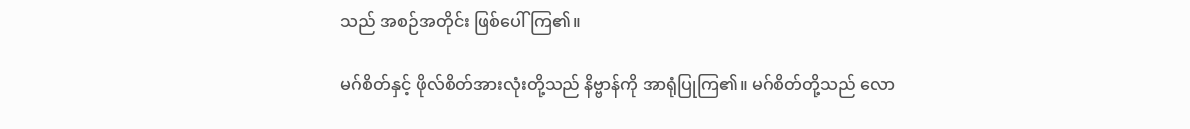သည် အစဉ်အတိုင်း ဖြစ်ပေါ်ကြ၏။

မဂ်စိတ်နှင့် ဖိုလ်စိတ်အားလုံးတို့သည် နိဗ္ဗာန်ကို အာရုံပြုကြ၏။ မဂ်စိတ်တို့သည် လော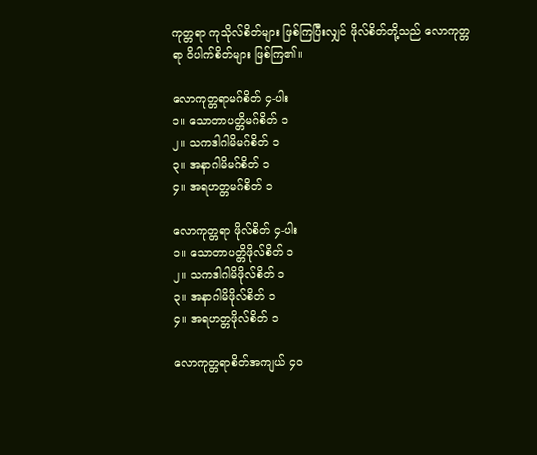ကုတ္တရာ ကုသိုလ်စိတ်များ ဖြစ်ကြပြီးလျှင် ဖိုလ်စိတ်တို့သည် လောကုတ္တရာ ဝိပါက်စိတ်များ ဖြစ်ကြ၏။

လောကုတ္တရာမဂ်စိတ် ၄-ပါး
၁။ သောတာပတ္တိမဂ်စိတ် ၁
၂။ သကဒါဂါမိမဂ်စိတ် ၁
၃။ အနာဂါမိမဂ်စိတ် ၁
၄။ အရဟတ္တမဂ်စိတ် ၁

လောကုတ္တရာ ဖိုလ်စိတ် ၄-ပါး
၁။ သောတာပတ္တိဖိုလ်စိတ် ၁
၂။ သကဒါဂါမိဖိုလ်စိတ် ၁
၃။ အနာဂါမိဖိုလ်စိတ် ၁
၄။ အရဟတ္တဖိုလ်စိတ် ၁

လောကုတ္တရာစိတ်အကျယ် ၄၀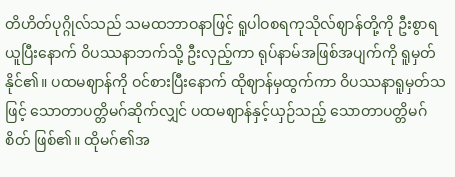တိဟိတ်ပုဂ္ဂိုလ်သည် သမထဘာဝနာဖြင့် ရူပါဝစရကုသိုလ်ဈာန်တို့ကို ဦးစွာရယူပြီးနောက် ဝိပဿနာဘက်သို့ ဦးလှည့်ကာ ရုပ်နာမ်အဖြစ်အပျက်ကို ရူမှတ်နိုင်၏။ ပထမဈာန်ကို ဝင်စားပြီးနောက် ထိုဈာန်မှထွက်ကာ ဝိပဿနာရူမှတ်သဖြင့် သောတာပတ္တိမဂ်ဆိုက်လျှင် ပထမဈာန်နှင့်ယှဉ်သည့် သောတာပတ္တိမဂ်စိတ် ဖြစ်၏။ ထိုမဂ်၏အ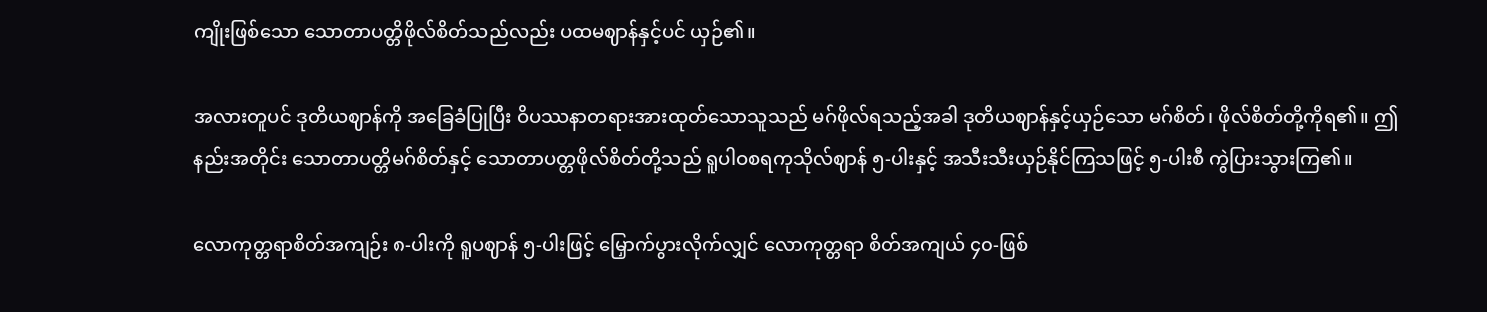ကျိုးဖြစ်သော သောတာပတ္တိဖိုလ်စိတ်သည်လည်း ပထမဈာန်နှင့်ပင် ယှဉ်၏။

အလားတူပင် ဒုတိယဈာန်ကို အခြေခံပြုပြီး ဝိပဿနာတရားအားထုတ်သောသူသည် မဂ်ဖိုလ်ရသည့်အခါ ဒုတိယဈာန်နှင့်ယှဉ်သော မဂ်စိတ်၊ ဖိုလ်စိတ်တို့ကိုရ၏။ ဤနည်းအတိုင်း သောတာပတ္တိမဂ်စိတ်နှင့် သောတာပတ္တဖိုလ်စိတ်တို့သည် ရူပါဝစရကုသိုလ်ဈာန် ၅-ပါးနှင့် အသီးသီးယှဉ်နိုင်ကြသဖြင့် ၅-ပါးစီ ကွဲပြားသွားကြ၏။

လောကုတ္တရာစိတ်အကျဉ်း ၈-ပါးကို ရူပဈာန် ၅-ပါးဖြင့် မြှောက်ပွားလိုက်လျှင် လောကုတ္တရာ စိတ်အကျယ် ၄၀-ဖြစ်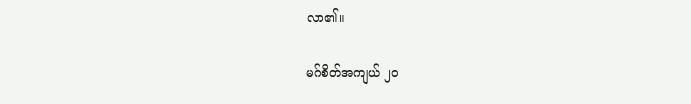လာ၏။

မဂ်စိတ်အကျယ် ၂၀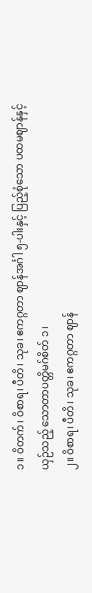၁။ ဝိတက်၊ ဝိစာရ၊ ပီတိ၊ သုခ၊ ဧကဂ္ဂတာ ဈာန်အင်္ဂါ ၅-ပါးနှင့် ပြည့်စုံသော ပထမဈာန်နှင့် ယှဉ်သည့် သောတာပတ္တိမဂ်စိတ် ၁၊
၂။ ဝိစာရ၊ ပီတိ၊ သုခ၊ ဧကဂ္ဂတာ ဈာန်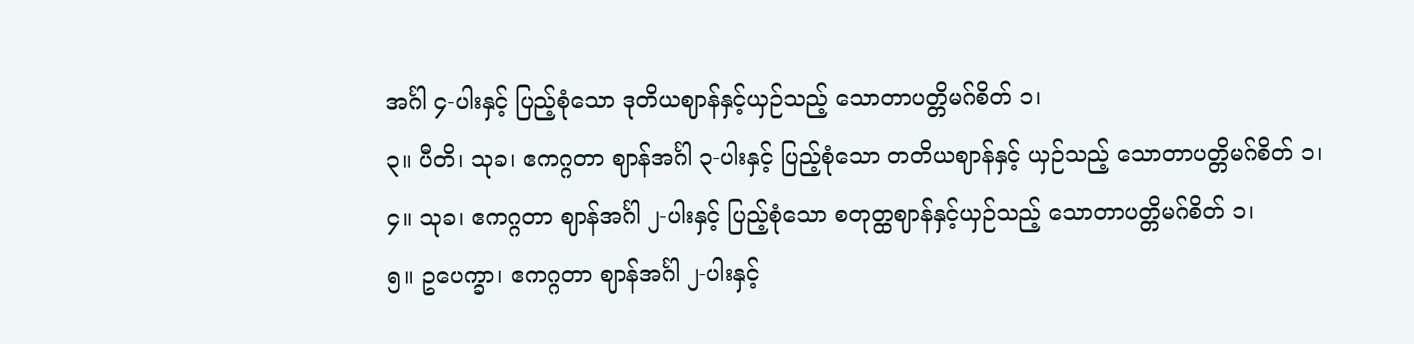အင်္ဂါ ၄-ပါးနှင့် ပြည့်စုံသော ဒုတိယဈာန်နှင့်ယှဉ်သည့် သောတာပတ္တိမဂ်စိတ် ၁၊
၃။ ပီတိ၊ သုခ၊ ဧကဂ္ဂတာ ဈာန်အင်္ဂါ ၃-ပါးနှင့် ပြည့်စုံသော တတိယဈာန်နှင့် ယှဉ်သည့် သောတာပတ္တိမဂ်စိတ် ၁၊
၄။ သုခ၊ ဧကဂ္ဂတာ ဈာန်အင်္ဂါ ၂-ပါးနှင့် ပြည့်စုံသော စတုတ္ထဈာန်နှင့်ယှဉ်သည့် သောတာပတ္တိမဂ်စိတ် ၁၊
၅။ ဥပေက္ခာ၊ ဧကဂ္ဂတာ ဈာန်အင်္ဂါ ၂-ပါးနှင့်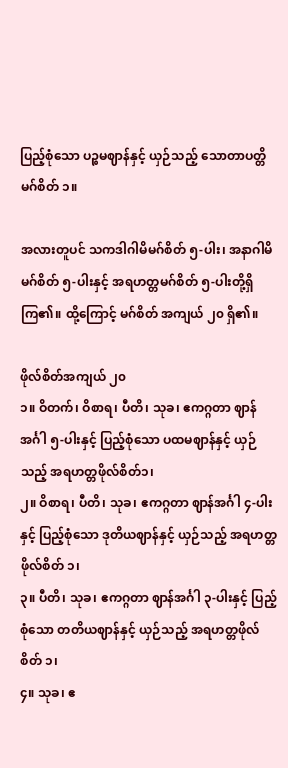ပြည့်စုံသော ပဉ္စမဈာန်နှင့် ယှဉ်သည့် သောတာပတ္တိမဂ်စိတ် ၁။

အလားတူပင် သကဒါဂါမိမဂ်စိတ် ၅-ပါး၊ အနာဂါမိမဂ်စိတ် ၅-ပါးနှင့် အရဟတ္တမဂ်စိတ် ၅-ပါးတို့ရှိကြ၏။ ထို့ကြောင့် မဂ်စိတ် အကျယ် ၂၀ ရှိ၏။

ဖိုလ်စိတ်အကျယ် ၂၀
၁။ ဝိတက်၊ ဝိစာရ၊ ပီတိ၊ သုခ၊ ဧကဂ္ဂတာ ဈာန်အင်္ဂါ ၅-ပါးနှင့် ပြည့်စုံသော ပထမဈာန်နှင့် ယှဉ်သည့် အရဟတ္တဖိုလ်စိတ်၁၊
၂။ ဝိစာရ၊ ပီတိ၊ သုခ၊ ဧကဂ္ဂတာ ဈာန်အင်္ဂါ ၄-ပါးနှင့် ပြည့်စုံသော ဒုတိယဈာန်နှင့် ယှဉ်သည့် အရဟတ္တဖိုလ်စိတ် ၁၊
၃။ ပီတိ၊ သုခ၊ ဧကဂ္ဂတာ ဈာန်အင်္ဂါ ၃-ပါးနှင့် ပြည့်စုံသော တတိယဈာန်နှင့် ယှဉ်သည့် အရဟတ္တဖိုလ်စိတ် ၁၊
၄။ သုခ၊ ဧ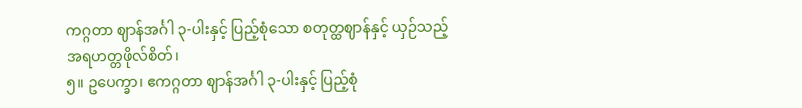ကဂ္ဂတာ ဈာန်အင်္ဂါ ၃-ပါးနှင့် ပြည့်စုံသော စတုတ္ထဈာန်နှင့် ယှဉ်သည့် အရဟတ္တဖိုလ်စိတ်၊
၅။ ဥပေက္ခာ၊ ဧကဂ္ဂတာ ဈာန်အင်္ဂါ ၃-ပါးနှင့် ပြည့်စုံ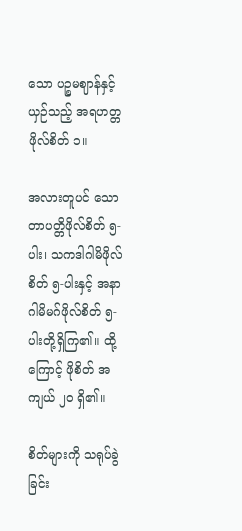သော ပဉ္စမဈာန်နှင့် ယှဉ်သည့် အရဟတ္တဖိုလ်စိတ် ၁။

အလားတူပင် သောတာပတ္တိဖိုလ်စိတ် ၅-ပါး၊ သကဒါဂါမိဖိုလ်စိတ် ၅-ပါးနှင့် အနာဂါမိမဂ်ဖိုလ်စိတ် ၅-ပါးတို့ရှိကြ၏။ ထို့ကြောင့် ဖိုစိတ် အကျယ် ၂၀ ရှိ၏။

စိတ်များကို သရုပ်ခွဲခြင်း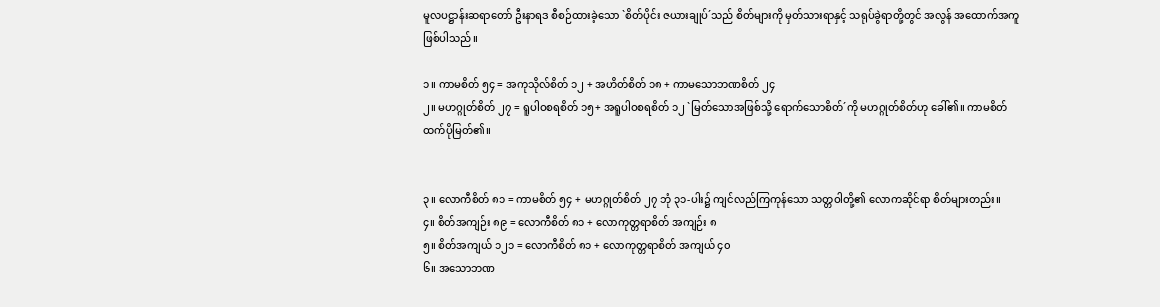မူလပဋ္ဌာန်းဆရာတော် ဦးနာရဒ စီစဉ်ထားခဲ့သော `စိတ်ပိုင်း ဇယားချုပ်´သည် စိတ်များကို မှတ်သားရာနှင့် သရုပ်ခွဲရာတို့တွင် အလွန် အထောက်အကူ ဖြစ်ပါသည်။

၁။ ကာမစိတ် ၅၄ = အကုသိုလ်စိတ် ၁၂ + အဟိတ်စိတ် ၁၈ + ကာမသောဘဏစိတ် ၂၄
၂။ မဟဂ္ဂုတ်စိတ် ၂၇ = ရူပါဝစရစိတ် ၁၅+ အရူပါဝစရစိတ် ၁၂ `မြတ်သောအဖြစ်သို့ ရောက်သောစိတ်´ကို မဟဂ္ဂုတ်စိတ်ဟု ခေါ်၏။ ကာမစိတ်ထက်ပိုမြတ်၏။


၃။ လောကီစိတ် ၈၁ = ကာမစိတ် ၅၄ + မဟဂ္ဂုတ်စိတ် ၂၇ ဘုံ ၃၁-ပါး၌ ကျင်လည်ကြကုန်သော သတ္တဝါတို့၏ လောကဆိုင်ရာ စိတ်များတည်း။
၄။ စိတ်အကျဉ်း ၈၉ = လောကီစိတ် ၈၁ + လောကုတ္တရာစိတ် အကျဉ်း ၈
၅။ စိတ်အကျယ် ၁၂၁ = လောကီစိတ် ၈၁ + လောကုတ္တရာစိတ် အကျယ် ၄၀
၆။ အသောဘဏ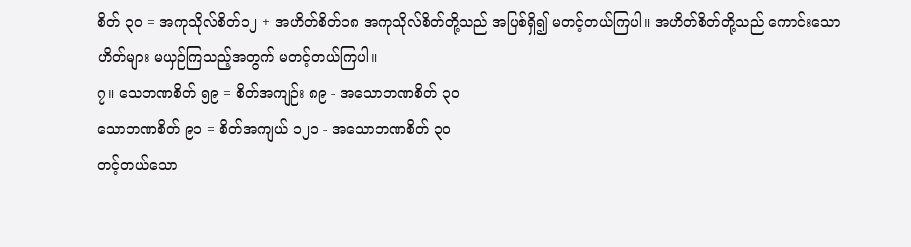စိတ် ၃၀ = အကုသိုလ်စိတ်၁၂ + အဟိတ်စိတ်၁၈ အကုသိုလ်စိတ်တို့သည် အပြစ်ရှိ၍ မတင့်တယ်ကြပါ။ အဟိတ်စိတ်တို့သည် ကောင်းသော ဟိတ်များ မယှဉ်ကြသည့်အတွက် မတင့်တယ်ကြပါ။
၇။ သေဘဏစိတ် ၅၉ = စိတ်အကျဉ်း ၈၉ - အသောဘဏစိတ် ၃၀
သောဘဏစိတ် ၉၁ = စိတ်အကျယ် ၁၂၁ - အသောဘဏစိတ် ၃၀
တင့်တယ်သော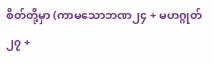စိတ်တို့မှာ (ကာမသောဘဏ၂၄ + မဟဂ္ဂုတ်၂၇ +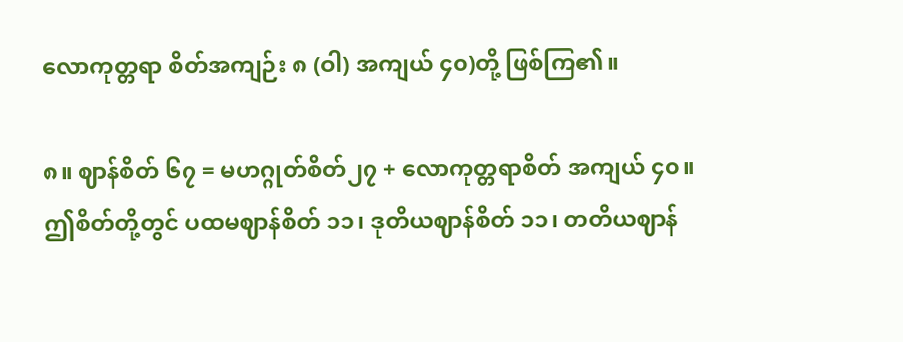လောကုတ္တရာ စိတ်အကျဉ်း ၈ (ဝါ) အကျယ် ၄၀)တို့ ဖြစ်ကြ၏။

၈။ ဈာန်စိတ် ၆၇ = မဟဂ္ဂုတ်စိတ်၂၇ + လောကုတ္တရာစိတ် အကျယ် ၄၀။
ဤစိတ်တို့တွင် ပထမဈာန်စိတ် ၁၁၊ ဒုတိယဈာန်စိတ် ၁၁၊ တတိယဈာန်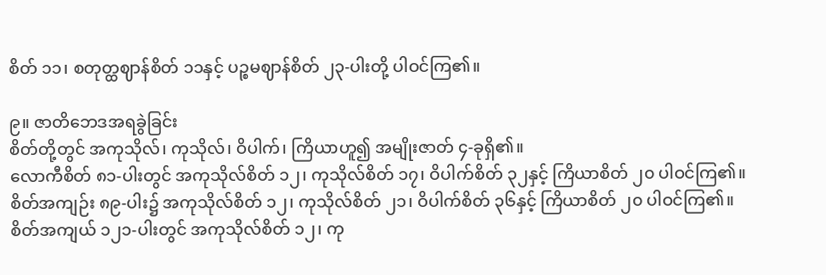စိတ် ၁၁၊ စတုတ္ထဈာန်စိတ် ၁၁နှင့် ပဉ္စမဈာန်စိတ် ၂၃-ပါးတို့ ပါဝင်ကြ၏။

၉။ ဇာတိဘေဒအရခွဲခြင်း
စိတ်တို့တွင် အကုသိုလ်၊ ကုသိုလ်၊ ဝိပါက်၊ ကြိယာဟူ၍ အမျိုးဇာတ် ၄-ခုရှိ၏။
လောကီစိတ် ၈၁-ပါးတွင် အကုသိုလ်စိတ် ၁၂၊ ကုသိုလ်စိတ် ၁၇၊ ဝိပါက်စိတ် ၃၂နှင့် ကြိယာစိတ် ၂၀ ပါဝင်ကြ၏။
စိတ်အကျဉ်း ၈၉-ပါး၌ အကုသိုလ်စိတ် ၁၂၊ ကုသိုလ်စိတ် ၂၁၊ ဝိပါက်စိတ် ၃၆နှင့် ကြိယာစိတ် ၂၀ ပါဝင်ကြ၏။
စိတ်အကျယ် ၁၂၁-ပါးတွင် အကုသိုလ်စိတ် ၁၂၊ ကု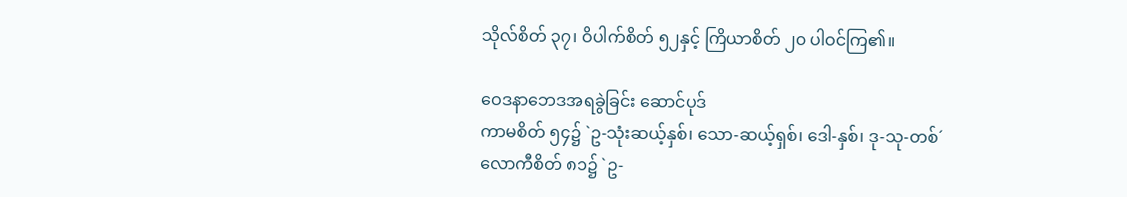သိုလ်စိတ် ၃၇၊ ဝိပါက်စိတ် ၅၂နှင့် ကြိယာစိတ် ၂၀ ပါဝင်ကြ၏။

ဝေဒနာဘေဒအရခွဲခြင်း ဆောင်ပုဒ်
ကာမစိတ် ၅၄၌ `ဥ-သုံးဆယ့်နှစ်၊ သော-ဆယ့်ရှစ်၊ ဒေါ-နှစ်၊ ဒု-သု-တစ်´
လောကီစိတ် ၈၁၌ `ဥ-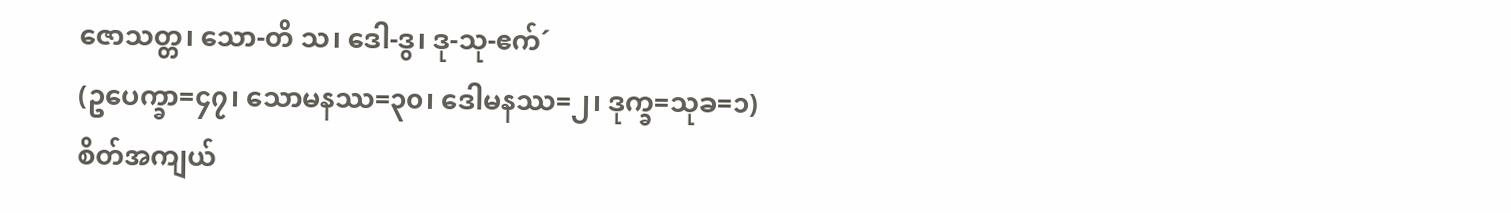ဇောသတ္တ၊ သော-တိ သ၊ ဒေါ-ဒွ၊ ဒု-သု-ဧက်´
(ဥပေက္ခာ=၄၇၊ သောမနဿ=၃၀၊ ဒေါမနဿ=၂၊ ဒုက္ခ=သုခ=၁)
စိတ်အကျယ်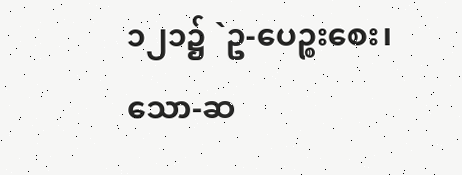၁၂၁၌ `ဥ-ပေဉ္စးစေး၊ သော-ဆ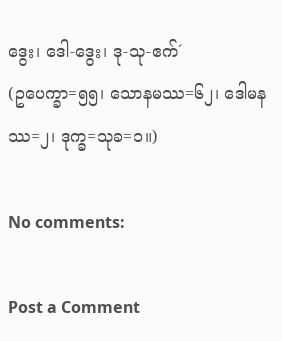ဒွေး၊ ဒေါ-ဒွေး၊ ဒု-သု-ဧက်´
(ဥပေက္ခာ=၅၅၊ သောနမဿ=၆၂၊ ဒေါမနဿ=၂၊ ဒုက္ခ=သုခ=၁။)

No comments:

Post a Comment